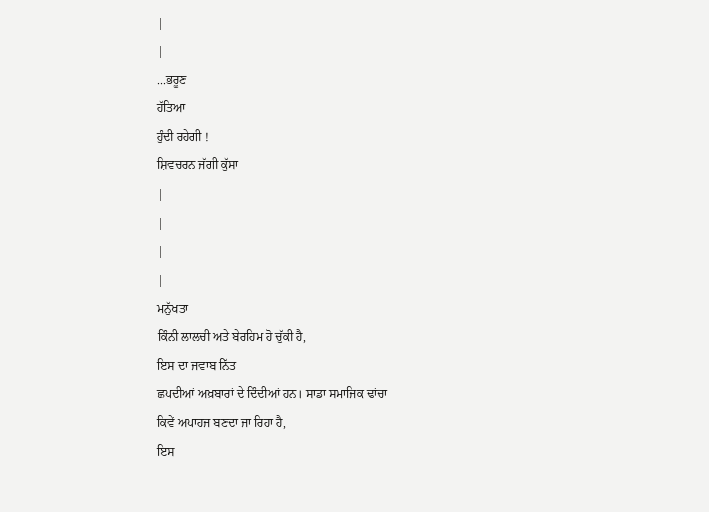|
|
...ਭਰੂਣ
ਹੱਤਿਆ
ਹੁੰਦੀ ਰਹੇਗੀ !
ਸ਼ਿਵਚਰਨ ਜੱਗੀ ਕੁੱਸਾ
|
|
|
|
ਮਨੁੱਖਤਾ
ਕਿੰਨੀ ਲਾਲਚੀ ਅਤੇ ਬੇਰਹਿਮ ਹੋ ਚੁੱਕੀ ਹੈ,
ਇਸ ਦਾ ਜਵਾਬ ਨਿੱਤ
ਛਪਦੀਆਂ ਅਖ਼ਬਾਰਾਂ ਦੇ ਦਿੰਦੀਆਂ ਹਨ। ਸਾਡਾ ਸਮਾਜਿਕ ਢਾਂਚਾ
ਕਿਵੇਂ ਅਪਾਹਜ ਬਣਦਾ ਜਾ ਰਿਹਾ ਹੈ,
ਇਸ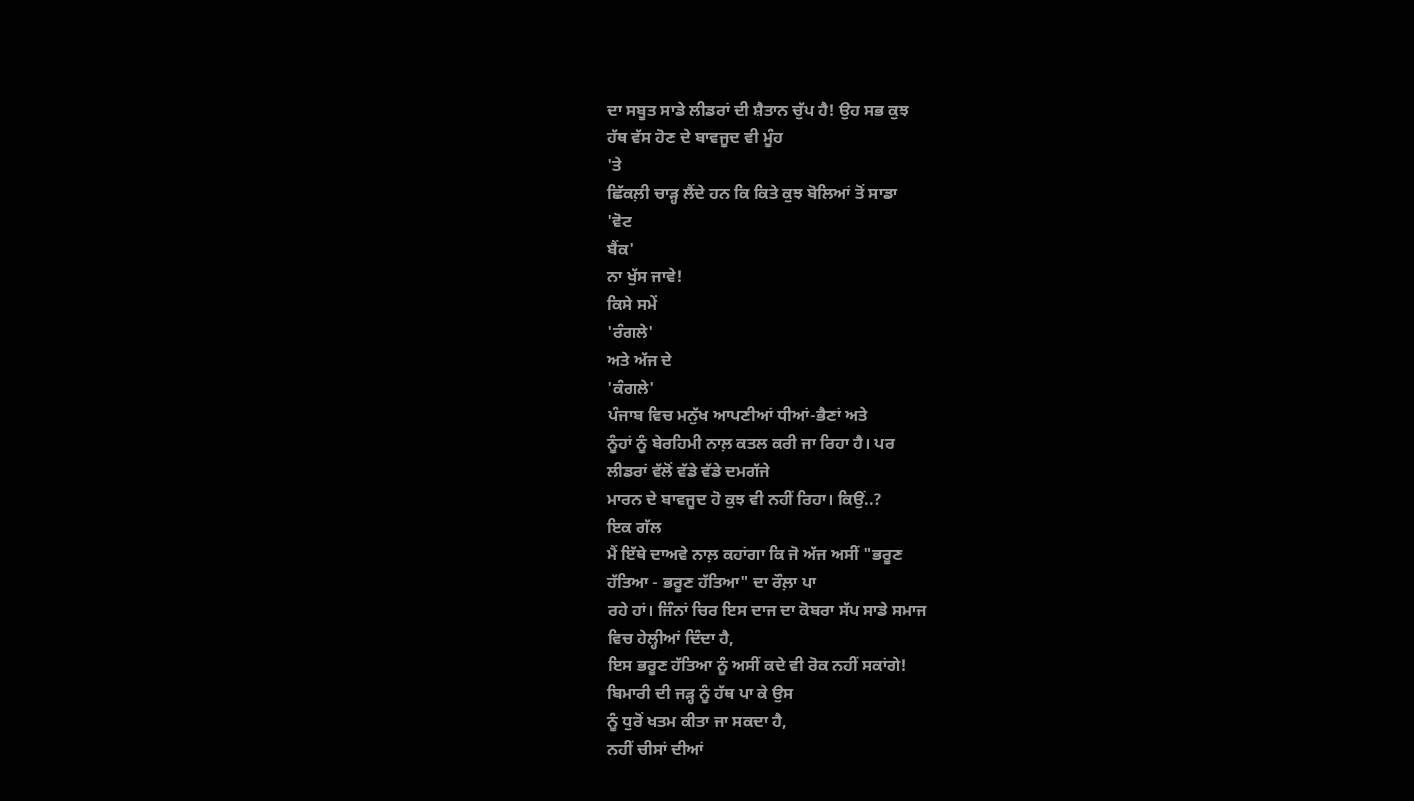ਦਾ ਸਬੂਤ ਸਾਡੇ ਲੀਡਰਾਂ ਦੀ ਸ਼ੈਤਾਨ ਚੁੱਪ ਹੈ! ਉਹ ਸਭ ਕੁਝ
ਹੱਥ ਵੱਸ ਹੋਣ ਦੇ ਬਾਵਜੂਦ ਵੀ ਮੂੰਹ
'ਤੇ
ਛਿੱਕਲ਼ੀ ਚਾੜ੍ਹ ਲੈਂਦੇ ਹਨ ਕਿ ਕਿਤੇ ਕੁਝ ਬੋਲਿਆਂ ਤੋਂ ਸਾਡਾ
'ਵੋਟ
ਬੈਂਕ'
ਨਾ ਖੁੱਸ ਜਾਵੇ!
ਕਿਸੇ ਸਮੇਂ
'ਰੰਗਲੇ'
ਅਤੇ ਅੱਜ ਦੇ
'ਕੰਗਲੇ'
ਪੰਜਾਬ ਵਿਚ ਮਨੁੱਖ ਆਪਣੀਆਂ ਧੀਆਂ-ਭੈਣਾਂ ਅਤੇ
ਨੂੰਹਾਂ ਨੂੰ ਬੇਰਹਿਮੀ ਨਾਲ਼ ਕਤਲ ਕਰੀ ਜਾ ਰਿਹਾ ਹੈ। ਪਰ
ਲੀਡਰਾਂ ਵੱਲੋਂ ਵੱਡੇ ਵੱਡੇ ਦਮਗੱਜੇ
ਮਾਰਨ ਦੇ ਬਾਵਜੂਦ ਹੋ ਕੁਝ ਵੀ ਨਹੀਂ ਰਿਹਾ। ਕਿਉਂ..?
ਇਕ ਗੱਲ
ਮੈਂ ਇੱਥੇ ਦਾਅਵੇ ਨਾਲ਼ ਕਹਾਂਗਾ ਕਿ ਜੋ ਅੱਜ ਅਸੀਂ "ਭਰੂਣ
ਹੱਤਿਆ - ਭਰੂਣ ਹੱਤਿਆ" ਦਾ ਰੌਲ਼ਾ ਪਾ
ਰਹੇ ਹਾਂ। ਜਿੰਨਾਂ ਚਿਰ ਇਸ ਦਾਜ ਦਾ ਕੋਬਰਾ ਸੱਪ ਸਾਡੇ ਸਮਾਜ
ਵਿਚ ਹੇਲ੍ਹੀਆਂ ਦਿੰਦਾ ਹੈ,
ਇਸ ਭਰੂਣ ਹੱਤਿਆ ਨੂੰ ਅਸੀਂ ਕਦੇ ਵੀ ਰੋਕ ਨਹੀਂ ਸਕਾਂਗੇ!
ਬਿਮਾਰੀ ਦੀ ਜੜ੍ਹ ਨੂੰ ਹੱਥ ਪਾ ਕੇ ਉਸ
ਨੂੰ ਧੁਰੋਂ ਖਤਮ ਕੀਤਾ ਜਾ ਸਕਦਾ ਹੈ,
ਨਹੀਂ ਚੀਸਾਂ ਦੀਆਂ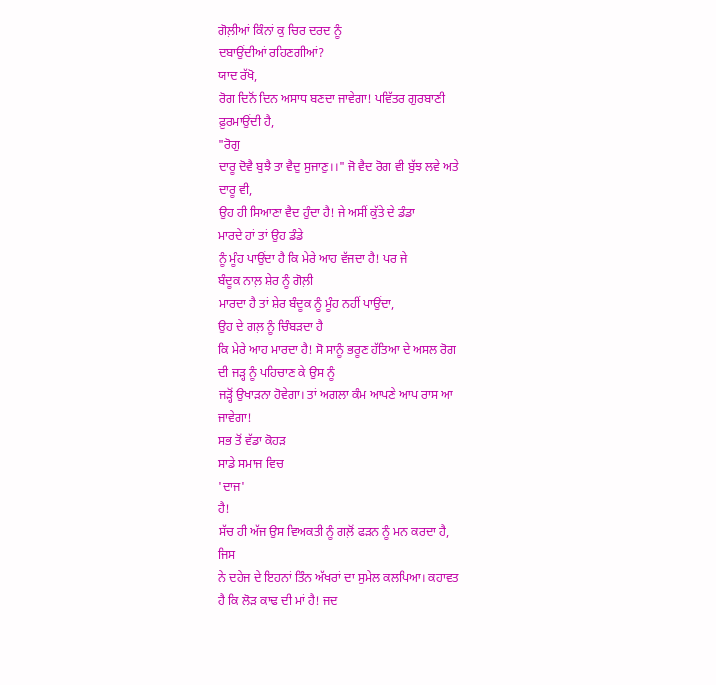ਗੋਲ਼ੀਆਂ ਕਿੰਨਾਂ ਕੁ ਚਿਰ ਦਰਦ ਨੂੰ
ਦਬਾਉਂਦੀਆਂ ਰਹਿਣਗੀਆਂ?
ਯਾਦ ਰੱਖੋ,
ਰੋਗ ਦਿਨੋਂ ਦਿਨ ਅਸਾਧ ਬਣਦਾ ਜਾਵੇਗਾ! ਪਵਿੱਤਰ ਗੁਰਬਾਣੀ
ਫ਼ੁਰਮਾਉਂਦੀ ਹੈ,
"ਰੋਗੁ
ਦਾਰੂ ਦੋਵੈ ਬੁਝੈ ਤਾ ਵੈਦੁ ਸੁਜਾਣੁ।।" ਜੋ ਵੈਦ ਰੋਗ ਵੀ ਬੁੱਝ ਲਵੇ ਅਤੇ
ਦਾਰੂ ਵੀ,
ਉਹ ਹੀ ਸਿਆਣਾ ਵੈਦ ਹੁੰਦਾ ਹੈ! ਜੇ ਅਸੀਂ ਕੁੱਤੇ ਦੇ ਡੰਡਾ
ਮਾਰਦੇ ਹਾਂ ਤਾਂ ਉਹ ਡੰਡੇ
ਨੂੰ ਮੂੰਹ ਪਾਉਂਦਾ ਹੈ ਕਿ ਮੇਰੇ ਆਹ ਵੱਜਦਾ ਹੈ! ਪਰ ਜੇ
ਬੰਦੂਕ ਨਾਲ਼ ਸ਼ੇਰ ਨੂੰ ਗੋਲ਼ੀ
ਮਾਰਦਾ ਹੈ ਤਾਂ ਸ਼ੇਰ ਬੰਦੂਕ ਨੂੰ ਮੂੰਹ ਨਹੀਂ ਪਾਉਂਦਾ,
ਉਹ ਦੇ ਗਲ਼ ਨੂੰ ਚਿੰਬੜਦਾ ਹੈ
ਕਿ ਮੇਰੇ ਆਹ ਮਾਰਦਾ ਹੈ! ਸੋ ਸਾਨੂੰ ਭਰੂਣ ਹੱਤਿਆ ਦੇ ਅਸਲ ਰੋਗ
ਦੀ ਜੜ੍ਹ ਨੂੰ ਪਹਿਚਾਣ ਕੇ ਉਸ ਨੂੰ
ਜੜ੍ਹੋਂ ਉਖਾੜਨਾ ਹੋਵੇਗਾ। ਤਾਂ ਅਗਲਾ ਕੰਮ ਆਪਣੇ ਆਪ ਰਾਸ ਆ
ਜਾਵੇਗਾ!
ਸਭ ਤੋਂ ਵੱਡਾ ਕੋਹੜ
ਸਾਡੇ ਸਮਾਜ ਵਿਚ
'ਦਾਜ'
ਹੈ!
ਸੱਚ ਹੀ ਅੱਜ ਉਸ ਵਿਅਕਤੀ ਨੂੰ ਗਲ਼ੋਂ ਫੜਨ ਨੂੰ ਮਨ ਕਰਦਾ ਹੈ,
ਜਿਸ
ਨੇ ਦਹੇਜ ਦੇ ਇਹਨਾਂ ਤਿੰਨ ਅੱਖਰਾਂ ਦਾ ਸੁਮੇਲ ਕਲਪਿਆ। ਕਹਾਵਤ
ਹੈ ਕਿ ਲੋੜ ਕਾਢ ਦੀ ਮਾਂ ਹੈ! ਜਦ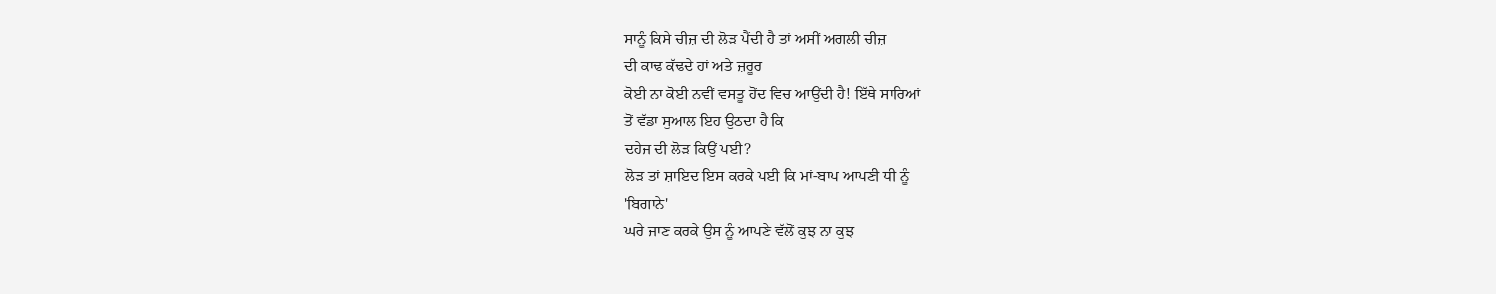ਸਾਨੂੰ ਕਿਸੇ ਚੀਜ਼ ਦੀ ਲੋੜ ਪੈਂਦੀ ਹੈ ਤਾਂ ਅਸੀਂ ਅਗਲੀ ਚੀਜ਼
ਦੀ ਕਾਢ ਕੱਢਦੇ ਹਾਂ ਅਤੇ ਜ਼ਰੂਰ
ਕੋਈ ਨਾ ਕੋਈ ਨਵੀਂ ਵਸਤੂ ਹੋਂਦ ਵਿਚ ਆਉਂਦੀ ਹੈ! ਇੱਥੇ ਸਾਰਿਆਂ
ਤੋਂ ਵੱਡਾ ਸੁਆਲ ਇਹ ਉਠਦਾ ਹੈ ਕਿ
ਦਹੇਜ ਦੀ ਲੋੜ ਕਿਉਂ ਪਈ?
ਲੋੜ ਤਾਂ ਸ਼ਾਇਦ ਇਸ ਕਰਕੇ ਪਈ ਕਿ ਮਾਂ-ਬਾਪ ਆਪਣੀ ਧੀ ਨੂੰ
'ਬਿਗਾਨੇ'
ਘਰੇ ਜਾਣ ਕਰਕੇ ਉਸ ਨੂੰ ਆਪਣੇ ਵੱਲੋਂ ਕੁਝ ਨਾ ਕੁਝ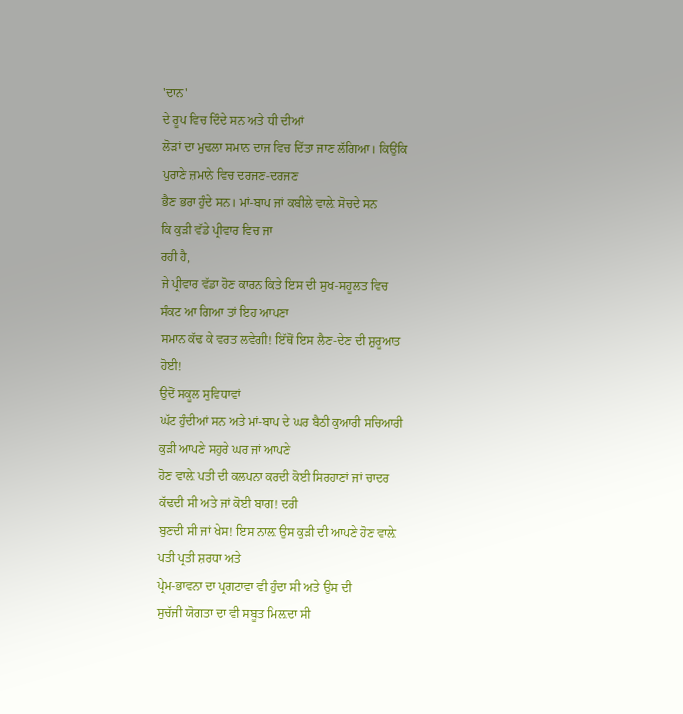'ਦਾਨ'
ਦੇ ਰੂਪ ਵਿਚ ਦਿੰਦੇ ਸਨ ਅਤੇ ਧੀ ਦੀਆਂ
ਲੋੜਾਂ ਦਾ ਮੁਢਲਾ ਸਮਾਨ ਦਾਜ ਵਿਚ ਦਿੱਤਾ ਜਾਣ ਲੱਗਿਆ। ਕਿਉਂਕਿ
ਪੁਰਾਣੇ ਜ਼ਮਾਨੇ ਵਿਚ ਦਰਜਣ-ਦਰਜਣ
ਭੈਣ ਭਰਾ ਹੁੰਦੇ ਸਨ। ਮਾਂ-ਬਾਪ ਜਾਂ ਕਬੀਲੇ ਵਾਲ਼ੇ ਸੋਚਦੇ ਸਨ
ਕਿ ਕੁੜੀ ਵੱਡੇ ਪ੍ਰੀਵਾਰ ਵਿਚ ਜਾ
ਰਹੀ ਹੈ,
ਜੇ ਪ੍ਰੀਵਾਰ ਵੱਡਾ ਹੋਣ ਕਾਰਨ ਕਿਤੇ ਇਸ ਦੀ ਸੁਖ-ਸਹੂਲਤ ਵਿਚ
ਸੰਕਟ ਆ ਗਿਆ ਤਾਂ ਇਹ ਆਪਣਾ
ਸਮਾਨ ਕੱਢ ਕੇ ਵਰਤ ਲਵੇਗੀ! ਇੱਥੋਂ ਇਸ ਲੈਣ-ਦੇਣ ਦੀ ਸ਼ੁਰੂਆਤ
ਹੋਈ!
ਉਦੋਂ ਸਕੂਲ ਸੁਵਿਧਾਵਾਂ
ਘੱਟ ਹੁੰਦੀਆਂ ਸਨ ਅਤੇ ਮਾਂ-ਬਾਪ ਦੇ ਘਰ ਬੈਠੀ ਕੁਆਰੀ ਸਚਿਆਰੀ
ਕੁੜੀ ਆਪਣੇ ਸਹੁਰੇ ਘਰ ਜਾਂ ਆਪਣੇ
ਹੋਣ ਵਾਲ਼ੇ ਪਤੀ ਦੀ ਕਲਪਨਾ ਕਰਦੀ ਕੋਈ ਸਿਰਹਾਣਾਂ ਜਾਂ ਚਾਦਰ
ਕੱਢਦੀ ਸੀ ਅਤੇ ਜਾਂ ਕੋਈ ਬਾਗ! ਦਰੀ
ਬੁਣਦੀ ਸੀ ਜਾਂ ਖੇਸ! ਇਸ ਨਾਲ਼ ਉਸ ਕੁੜੀ ਦੀ ਆਪਣੇ ਹੋਣ ਵਾਲ਼ੇ
ਪਤੀ ਪ੍ਰਤੀ ਸ਼ਰਧਾ ਅਤੇ
ਪ੍ਰੇਮ-ਭਾਵਨਾ ਦਾ ਪ੍ਰਗਟਾਵਾ ਵੀ ਹੁੰਦਾ ਸੀ ਅਤੇ ਉਸ ਦੀ
ਸੁਚੱਜੀ ਯੋਗਤਾ ਦਾ ਵੀ ਸਬੂਤ ਮਿਲ਼ਦਾ ਸੀ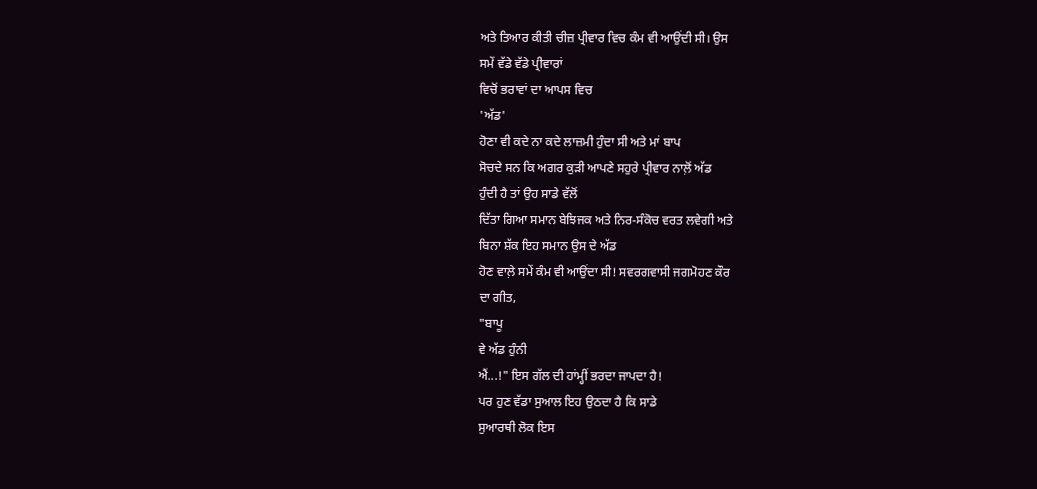ਅਤੇ ਤਿਆਰ ਕੀਤੀ ਚੀਜ਼ ਪ੍ਰੀਵਾਰ ਵਿਚ ਕੰਮ ਵੀ ਆਉਂਦੀ ਸੀ। ਉਸ
ਸਮੇਂ ਵੱਡੇ ਵੱਡੇ ਪ੍ਰੀਵਾਰਾਂ
ਵਿਚੋਂ ਭਰਾਵਾਂ ਦਾ ਆਪਸ ਵਿਚ
'ਅੱਡ'
ਹੋਣਾ ਵੀ ਕਦੇ ਨਾ ਕਦੇ ਲਾਜ਼ਮੀ ਹੁੰਦਾ ਸੀ ਅਤੇ ਮਾਂ ਬਾਪ
ਸੋਚਦੇ ਸਨ ਕਿ ਅਗਰ ਕੁੜੀ ਆਪਣੇ ਸਹੁਰੇ ਪ੍ਰੀਵਾਰ ਨਾਲ਼ੋਂ ਅੱਡ
ਹੁੰਦੀ ਹੈ ਤਾਂ ਉਹ ਸਾਡੇ ਵੱਲੋਂ
ਦਿੱਤਾ ਗਿਆ ਸਮਾਨ ਬੇਝਿਜਕ ਅਤੇ ਨਿਰ-ਸੰਕੋਚ ਵਰਤ ਲਵੇਗੀ ਅਤੇ
ਬਿਨਾ ਸ਼ੱਕ ਇਹ ਸਮਾਨ ਉਸ ਦੇ ਅੱਡ
ਹੋਣ ਵਾਲ਼ੇ ਸਮੇਂ ਕੰਮ ਵੀ ਆਉਂਦਾ ਸੀ! ਸਵਰਗਵਾਸੀ ਜਗਮੋਹਣ ਕੌਰ
ਦਾ ਗੀਤ,
"ਬਾਪੂ
ਵੇ ਅੱਡ ਹੁੰਨੀ
ਐਂ...!" ਇਸ ਗੱਲ ਦੀ ਹਾਂਮ੍ਹੀਂ ਭਰਦਾ ਜਾਪਦਾ ਹੈ!
ਪਰ ਹੁਣ ਵੱਡਾ ਸੁਆਲ ਇਹ ਉਠਦਾ ਹੈ ਕਿ ਸਾਡੇ
ਸੁਆਰਥੀ ਲੋਕ ਇਸ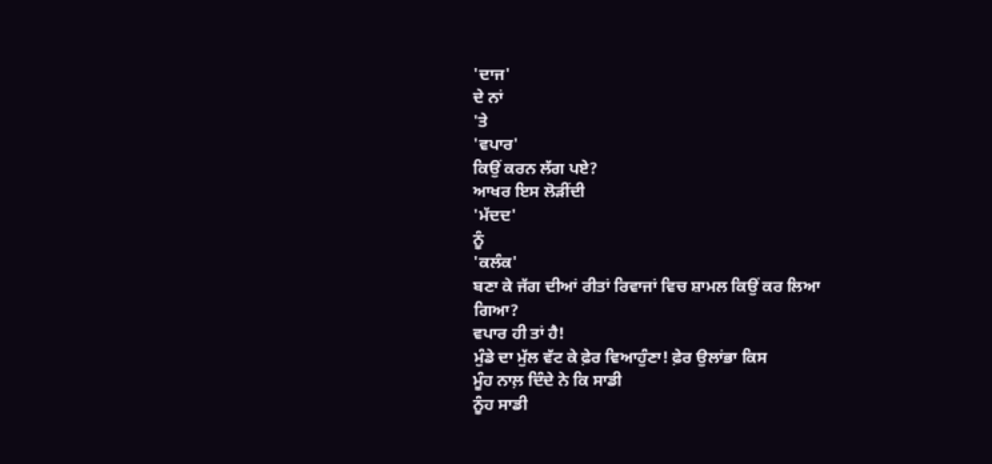'ਦਾਜ'
ਦੇ ਨਾਂ
'ਤੇ
'ਵਪਾਰ'
ਕਿਉਂ ਕਰਨ ਲੱਗ ਪਏ?
ਆਖਰ ਇਸ ਲੋੜੀਂਦੀ
'ਮੱਦਦ'
ਨੂੰ
'ਕਲੰਕ'
ਬਣਾ ਕੇ ਜੱਗ ਦੀਆਂ ਰੀਤਾਂ ਰਿਵਾਜਾਂ ਵਿਚ ਸ਼ਾਮਲ ਕਿਉਂ ਕਰ ਲਿਆ
ਗਿਆ?
ਵਪਾਰ ਹੀ ਤਾਂ ਹੈ!
ਮੁੰਡੇ ਦਾ ਮੁੱਲ ਵੱਟ ਕੇ ਫ਼ੇਰ ਵਿਆਹੁੰਣਾ! ਫ਼ੇਰ ਉਲਾਂਭਾ ਕਿਸ
ਮੂੰਹ ਨਾਲ਼ ਦਿੰਦੇ ਨੇ ਕਿ ਸਾਡੀ
ਨੂੰਹ ਸਾਡੀ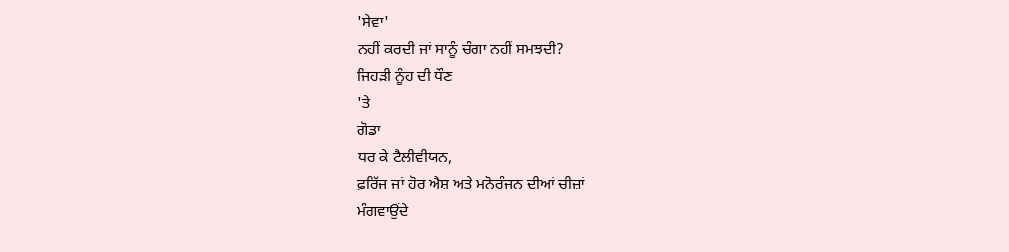'ਸੇਵਾ'
ਨਹੀਂ ਕਰਦੀ ਜਾਂ ਸਾਨੂੰ ਚੰਗਾ ਨਹੀਂ ਸਮਝਦੀ?
ਜਿਹੜੀ ਨੂੰਹ ਦੀ ਧੌਣ
'ਤੇ
ਗੋਡਾ
ਧਰ ਕੇ ਟੈਲੀਵੀਯਨ,
ਫ਼ਰਿੱਜ ਜਾਂ ਹੋਰ ਐਸ਼ ਅਤੇ ਮਨੋਰੰਜਨ ਦੀਆਂ ਚੀਜ਼ਾਂ
ਮੰਗਵਾਉਂਦੇ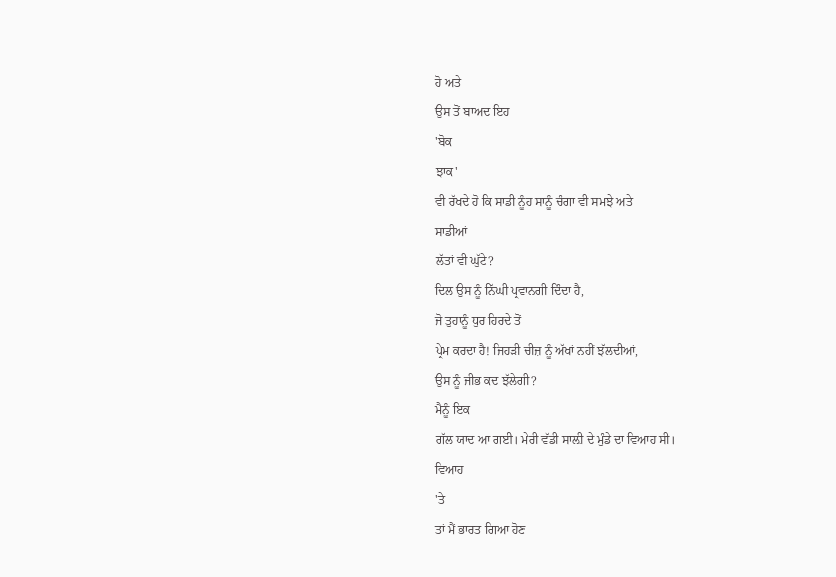ਹੋ ਅਤੇ
ਉਸ ਤੋਂ ਬਾਅਦ ਇਹ
'ਬੋਕ
ਝਾਕ'
ਵੀ ਰੱਖਦੇ ਹੋ ਕਿ ਸਾਡੀ ਨੂੰਹ ਸਾਨੂੰ ਚੰਗਾ ਵੀ ਸਮਝੇ ਅਤੇ
ਸਾਡੀਆਂ
ਲੱਤਾਂ ਵੀ ਘੁੱਟੇ?
ਦਿਲ ਉਸ ਨੂੰ ਨਿੱਘੀ ਪ੍ਰਵਾਨਗੀ ਦਿੰਦਾ ਹੈ,
ਜੋ ਤੁਹਾਨੂੰ ਧੁਰ ਹਿਰਦੇ ਤੋਂ
ਪ੍ਰੇਮ ਕਰਦਾ ਹੈ! ਜਿਹੜੀ ਚੀਜ਼ ਨੂੰ ਅੱਖਾਂ ਨਹੀਂ ਝੱਲਦੀਆਂ,
ਉਸ ਨੂੰ ਜੀਭ ਕਦ ਝੱਲੇਗੀ?
ਮੈਨੂੰ ਇਕ
ਗੱਲ ਯਾਦ ਆ ਗਈ। ਮੇਰੀ ਵੱਡੀ ਸਾਲ਼ੀ ਦੇ ਮੁੰਡੇ ਦਾ ਵਿਆਹ ਸੀ।
ਵਿਆਹ
'ਤੇ
ਤਾਂ ਮੈਂ ਭਾਰਤ ਗਿਆ ਹੋਣ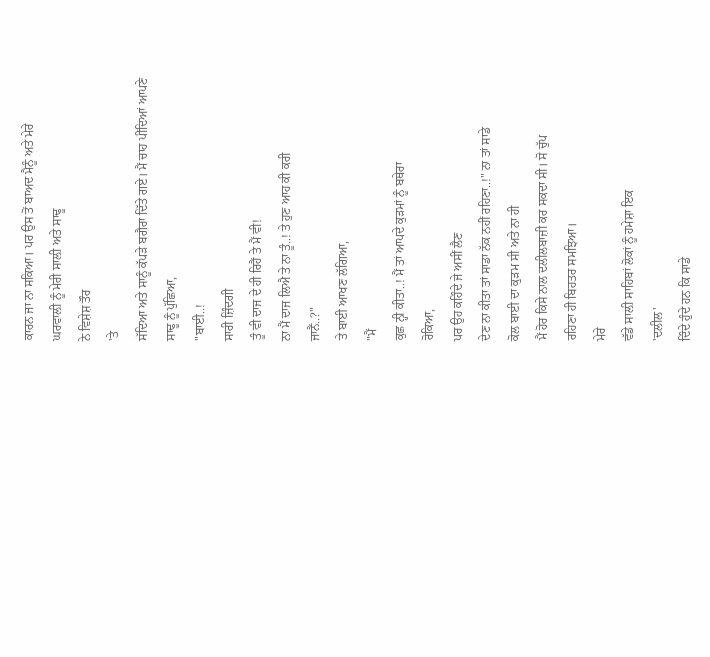ਕਾਰਨ ਜਾ ਨਾ ਸਕਿਆ। ਪਰ ਉਸ ਤੋਂ ਬਾਅਦ ਮੈਨੂੰ ਅਤੇ ਮੇਰੇ
ਘਰਵਾਲ਼ੀ ਨੂੰ ਮੇਰੀ ਸਾਲ਼ੀ ਅਤੇ ਸਾਢੂ
ਨੇ ਵਿਸ਼ੇਸ਼ ਤੌਰ
'ਤੇ
ਸੱਦਿਆ ਅਤੇ ਸਾਨੂੰ ਕੱਪੜੇ ਬਗੈਰਾ ਦਿੱਤੇ ਗਏ। ਮੈਂ ਚਾਹ ਪੀਂਦਿਆਂ ਆਪਣੇ
ਸਾਢੂ ਨੂੰ ਪੁੱਛਿਆ,
"ਬਾਈ..!
ਸਾਰੀ ਜ਼ਿੰਦਗੀ
ਤੂੰ ਵੀ ਦਾਜ ਦੇ ਹੀ ਰਿਹੈਂ ਤੇ ਮੈਂ ਵੀ!
ਨਾ ਮੈਂ ਦਾਜ ਲਿਐ ਤੇ ਨਾ ਤੂੰ..! ਤੇ ਹੁਣ ਆਹ ਕੀ ਕਰੀ
ਜਾਨੈਂ..?"
ਤੇ ਬਾਈ ਆਖਣ ਲੱਗਿਆ,
"ਮੈਂ
ਕੁਛ ਨ੍ਹੀ ਕੀਤਾ..! ਮੈਂ ਤਾਂ ਆਪਦੇ ਕੁੜਮਾਂ ਨੂੰ ਬਥੇਰਾ
ਰੋਕਿਆ,
ਪਰ ਉਹ ਕਹਿੰਦੇ ਜੇ ਅਸੀਂ ਲੈਣ
ਦੇਣ ਨਾ ਕੀਤਾ ਤਾਂ ਸਾਡਾ ਨੱਕ ਨਹੀਂ ਰਹਿਣਾ..!" ਨਾ ਤਾਂ ਸਾਡੇ
ਕੋਲ ਬਾਈ ਦਾ ਕੁੜਮ ਸੀ ਅਤੇ ਨਾ ਹੀ
ਮੈਂ ਹੋਰ ਕਿਸੇ ਨਾਲ ਦਲੀਲਬਾਜ਼ੀ ਕਰ ਸਕਦਾ ਸੀ। ਸੋ ਚੁੱਪ
ਰਹਿਣਾ ਹੀ ਬਿਹਤਰ ਸਮਝਿਆ।
ਮੇਰੇ
ਵੱਡੇ ਸਾਲ਼ੀ ਸਾਹਿਬਾਂ ਲੋਕਾਂ ਨੂੰ ਹਮੇਸ਼ਾ ਇਕ
'ਦਲੀਲ'
ਦਿੰਦੇ ਹੁੰਦੇ ਹਨ ਕਿ ਸਾਡੇ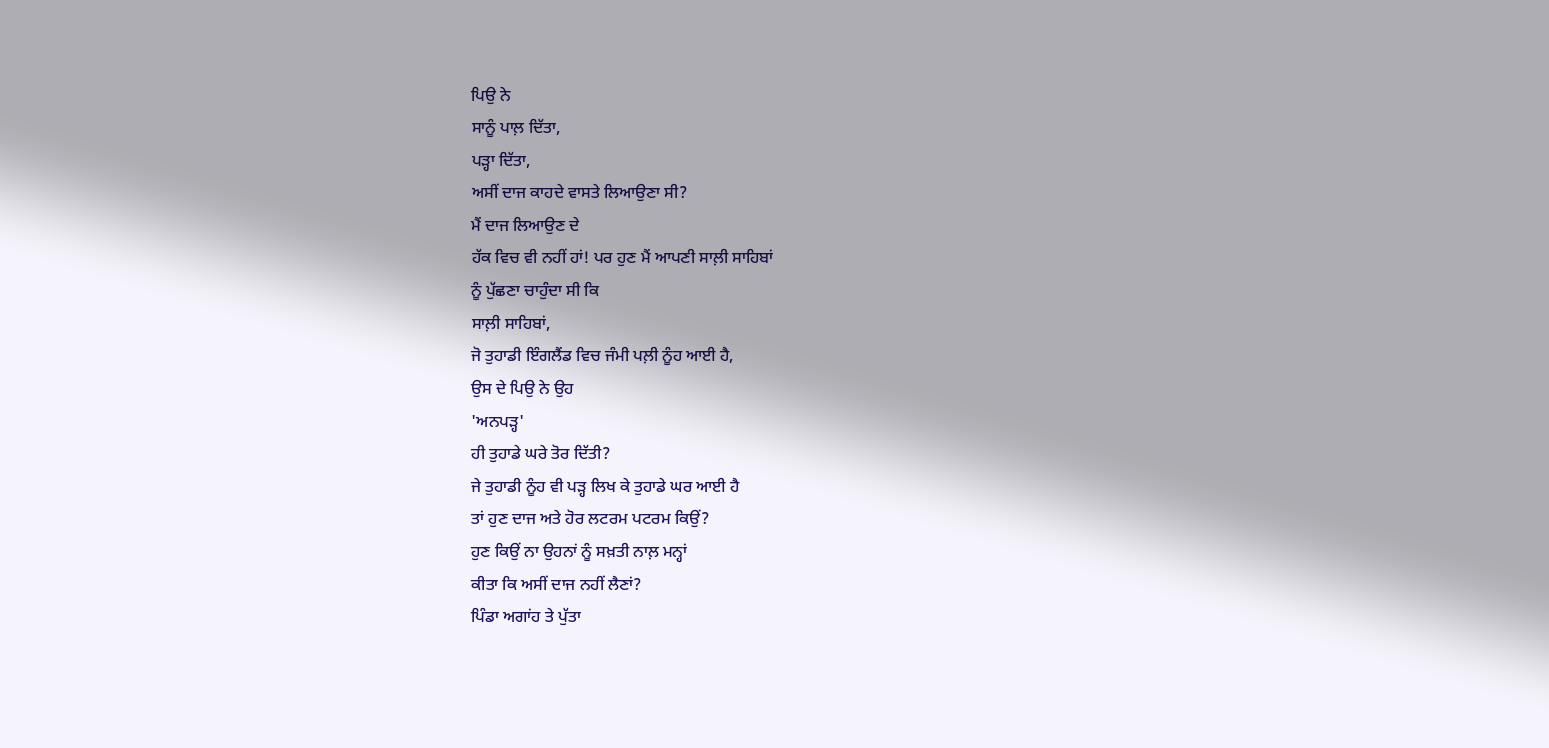ਪਿਉ ਨੇ
ਸਾਨੂੰ ਪਾਲ਼ ਦਿੱਤਾ,
ਪੜ੍ਹਾ ਦਿੱਤਾ,
ਅਸੀਂ ਦਾਜ ਕਾਹਦੇ ਵਾਸਤੇ ਲਿਆਉਣਾ ਸੀ?
ਮੈਂ ਦਾਜ ਲਿਆਉਣ ਦੇ
ਹੱਕ ਵਿਚ ਵੀ ਨਹੀਂ ਹਾਂ! ਪਰ ਹੁਣ ਮੈਂ ਆਪਣੀ ਸਾਲ਼ੀ ਸਾਹਿਬਾਂ
ਨੂੰ ਪੁੱਛਣਾ ਚਾਹੁੰਦਾ ਸੀ ਕਿ
ਸਾਲ਼ੀ ਸਾਹਿਬਾਂ,
ਜੋ ਤੁਹਾਡੀ ਇੰਗਲੈਂਡ ਵਿਚ ਜੰਮੀ ਪਲ਼ੀ ਨੂੰਹ ਆਈ ਹੈ,
ਉਸ ਦੇ ਪਿਉ ਨੇ ਉਹ
'ਅਨਪੜ੍ਹ'
ਹੀ ਤੁਹਾਡੇ ਘਰੇ ਤੋਰ ਦਿੱਤੀ?
ਜੇ ਤੁਹਾਡੀ ਨੂੰਹ ਵੀ ਪੜ੍ਹ ਲਿਖ ਕੇ ਤੁਹਾਡੇ ਘਰ ਆਈ ਹੈ
ਤਾਂ ਹੁਣ ਦਾਜ ਅਤੇ ਹੋਰ ਲਟਰਮ ਪਟਰਮ ਕਿਉਂ?
ਹੁਣ ਕਿਉਂ ਨਾ ਉਹਨਾਂ ਨੂੰ ਸਖ਼ਤੀ ਨਾਲ਼ ਮਨ੍ਹਾਂ
ਕੀਤਾ ਕਿ ਅਸੀਂ ਦਾਜ ਨਹੀਂ ਲੈਣਾਂ?
ਪਿੰਡਾ ਅਗਾਂਹ ਤੇ ਪੁੱਤਾ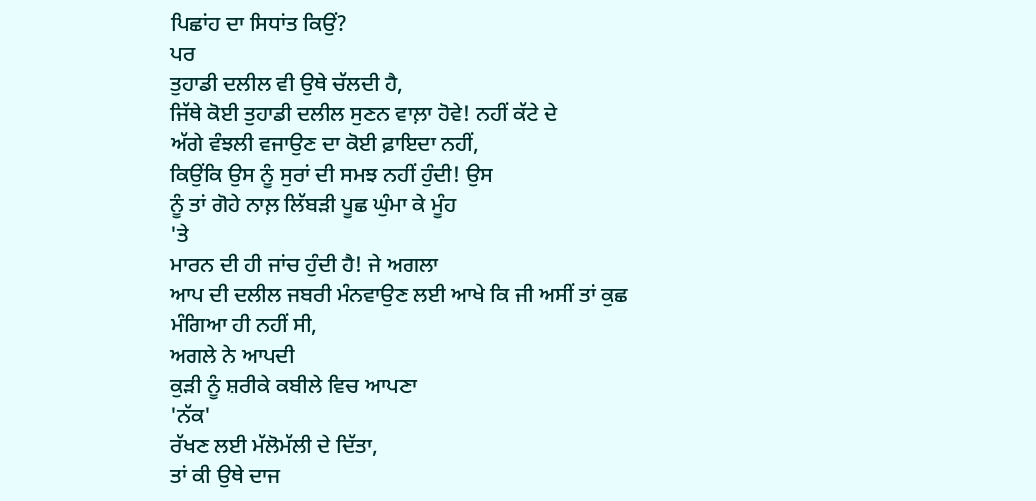ਪਿਛਾਂਹ ਦਾ ਸਿਧਾਂਤ ਕਿਉਂ?
ਪਰ
ਤੁਹਾਡੀ ਦਲੀਲ ਵੀ ਉਥੇ ਚੱਲਦੀ ਹੈ,
ਜਿੱਥੇ ਕੋਈ ਤੁਹਾਡੀ ਦਲੀਲ ਸੁਣਨ ਵਾਲ਼ਾ ਹੋਵੇ! ਨਹੀਂ ਕੱਟੇ ਦੇ
ਅੱਗੇ ਵੰਝਲੀ ਵਜਾਉਣ ਦਾ ਕੋਈ ਫ਼ਾਇਦਾ ਨਹੀਂ,
ਕਿਉਂਕਿ ਉਸ ਨੂੰ ਸੁਰਾਂ ਦੀ ਸਮਝ ਨਹੀਂ ਹੁੰਦੀ! ਉਸ
ਨੂੰ ਤਾਂ ਗੋਹੇ ਨਾਲ਼ ਲਿੱਬੜੀ ਪੂਛ ਘੁੰਮਾ ਕੇ ਮੂੰਹ
'ਤੇ
ਮਾਰਨ ਦੀ ਹੀ ਜਾਂਚ ਹੁੰਦੀ ਹੈ! ਜੇ ਅਗਲਾ
ਆਪ ਦੀ ਦਲੀਲ ਜਬਰੀ ਮੰਨਵਾਉਣ ਲਈ ਆਖੇ ਕਿ ਜੀ ਅਸੀਂ ਤਾਂ ਕੁਛ
ਮੰਗਿਆ ਹੀ ਨਹੀਂ ਸੀ,
ਅਗਲੇ ਨੇ ਆਪਦੀ
ਕੁੜੀ ਨੂੰ ਸ਼ਰੀਕੇ ਕਬੀਲੇ ਵਿਚ ਆਪਣਾ
'ਨੱਕ'
ਰੱਖਣ ਲਈ ਮੱਲੋਮੱਲੀ ਦੇ ਦਿੱਤਾ,
ਤਾਂ ਕੀ ਉਥੇ ਦਾਜ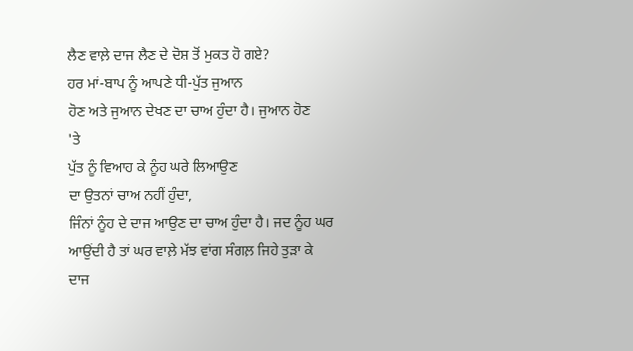ਲੈਣ ਵਾਲ਼ੇ ਦਾਜ ਲੈਣ ਦੇ ਦੋਸ਼ ਤੋਂ ਮੁਕਤ ਹੋ ਗਏ?
ਹਰ ਮਾਂ-ਬਾਪ ਨੂੰ ਆਪਣੇ ਧੀ-ਪੁੱਤ ਜੁਆਨ
ਹੋਣ ਅਤੇ ਜੁਆਨ ਦੇਖਣ ਦਾ ਚਾਅ ਹੁੰਦਾ ਹੈ। ਜੁਆਨ ਹੋਣ
'ਤੇ
ਪੁੱਤ ਨੂੰ ਵਿਆਹ ਕੇ ਨੂੰਹ ਘਰੇ ਲਿਆਉਣ
ਦਾ ਉਤਨਾਂ ਚਾਅ ਨਹੀਂ ਹੁੰਦਾ,
ਜਿੰਨਾਂ ਨੂੰਹ ਦੇ ਦਾਜ ਆਉਣ ਦਾ ਚਾਅ ਹੁੰਦਾ ਹੈ। ਜਦ ਨੂੰਹ ਘਰ
ਆਉਂਦੀ ਹੈ ਤਾਂ ਘਰ ਵਾਲ਼ੇ ਮੱਝ ਵਾਂਗ ਸੰਗਲ਼ ਜਿਹੇ ਤੁੜਾ ਕੇ
ਦਾਜ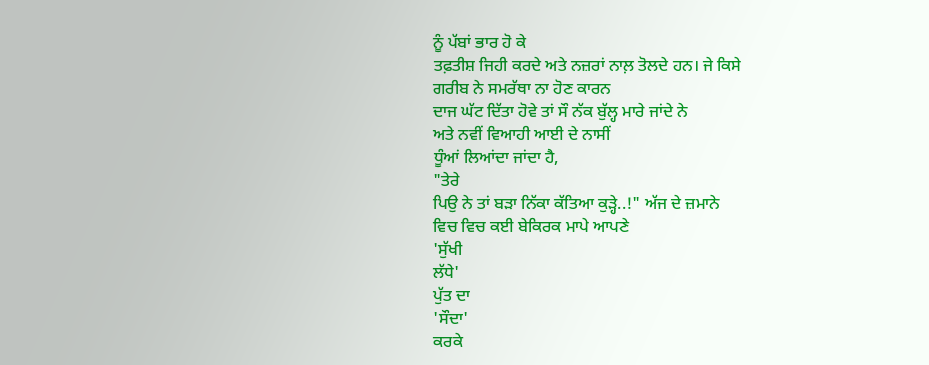ਨੂੰ ਪੱਬਾਂ ਭਾਰ ਹੋ ਕੇ
ਤਫ਼ਤੀਸ਼ ਜਿਹੀ ਕਰਦੇ ਅਤੇ ਨਜ਼ਰਾਂ ਨਾਲ਼ ਤੋਲਦੇ ਹਨ। ਜੇ ਕਿਸੇ
ਗਰੀਬ ਨੇ ਸਮਰੱਥਾ ਨਾ ਹੋਣ ਕਾਰਨ
ਦਾਜ ਘੱਟ ਦਿੱਤਾ ਹੋਵੇ ਤਾਂ ਸੌ ਨੱਕ ਬੁੱਲ੍ਹ ਮਾਰੇ ਜਾਂਦੇ ਨੇ
ਅਤੇ ਨਵੀਂ ਵਿਆਹੀ ਆਈ ਦੇ ਨਾਸੀਂ
ਧੂੰਆਂ ਲਿਆਂਦਾ ਜਾਂਦਾ ਹੈ,
"ਤੇਰੇ
ਪਿਉ ਨੇ ਤਾਂ ਬੜਾ ਨਿੱਕਾ ਕੱਤਿਆ ਕੁੜ੍ਹੇ..!" ਅੱਜ ਦੇ ਜ਼ਮਾਨੇ
ਵਿਚ ਵਿਚ ਕਈ ਬੇਕਿਰਕ ਮਾਪੇ ਆਪਣੇ
'ਸੁੱਖੀ
ਲੱਧੇ'
ਪੁੱਤ ਦਾ
'ਸੌਦਾ'
ਕਰਕੇ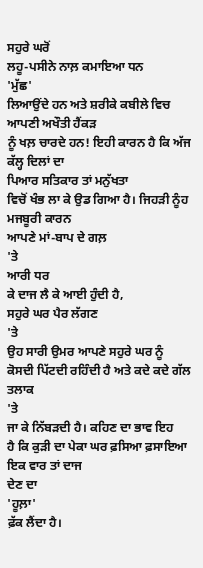ਸਹੁਰੇ ਘਰੋਂ
ਲਹੂ-ਪਸੀਨੇ ਨਾਲ਼ ਕਮਾਇਆ ਧਨ
'ਮੁੱਛ'
ਲਿਆਉਂਦੇ ਹਨ ਅਤੇ ਸ਼ਰੀਕੇ ਕਬੀਲੇ ਵਿਚ ਆਪਣੀ ਅਖੌਤੀ ਹੈਂਕੜ
ਨੂੰ ਖਲ਼ ਚਾਰਦੇ ਹਨ! ਇਹੀ ਕਾਰਨ ਹੈ ਕਿ ਅੱਜ ਕੱਲ੍ਹ ਦਿਲਾਂ ਦਾ
ਪਿਆਰ ਸਤਿਕਾਰ ਤਾਂ ਮਨੁੱਖਤਾ
ਵਿਚੋਂ ਖੰਭ ਲਾ ਕੇ ਉਡ ਗਿਆ ਹੈ। ਜਿਹੜੀ ਨੂੰਹ ਮਜਬੂਰੀ ਕਾਰਨ
ਆਪਣੇ ਮਾਂ-ਬਾਪ ਦੇ ਗਲ਼
'ਤੇ
ਆਰੀ ਧਰ
ਕੇ ਦਾਜ ਲੈ ਕੇ ਆਈ ਹੁੰਦੀ ਹੈ,
ਸਹੁਰੇ ਘਰ ਪੈਰ ਲੱਗਣ
'ਤੇ
ਉਹ ਸਾਰੀ ਉਮਰ ਆਪਣੇ ਸਹੁਰੇ ਘਰ ਨੂੰ
ਕੋਸਦੀ ਪਿੱਟਦੀ ਰਹਿੰਦੀ ਹੈ ਅਤੇ ਕਦੇ ਕਦੇ ਗੱਲ ਤਲਾਕ
'ਤੇ
ਜਾ ਕੇ ਨਿੱਬੜਦੀ ਹੈ। ਕਹਿਣ ਦਾ ਭਾਵ ਇਹ
ਹੈ ਕਿ ਕੁੜੀ ਦਾ ਪੇਕਾ ਘਰ ਫ਼ਸਿਆ ਫ਼ਸਾਇਆ ਇਕ ਵਾਰ ਤਾਂ ਦਾਜ
ਦੇਣ ਦਾ
'ਹੂਲ਼ਾ'
ਫ਼ੱਕ ਲੈਂਦਾ ਹੈ।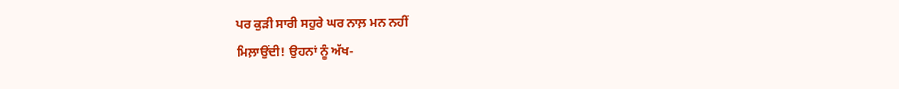ਪਰ ਕੁੜੀ ਸਾਰੀ ਸਹੁਰੇ ਘਰ ਨਾਲ਼ ਮਨ ਨਹੀਂ
ਮਿਲ਼ਾਉਂਦੀ! ਉਹਨਾਂ ਨੂੰ ਅੱਖ-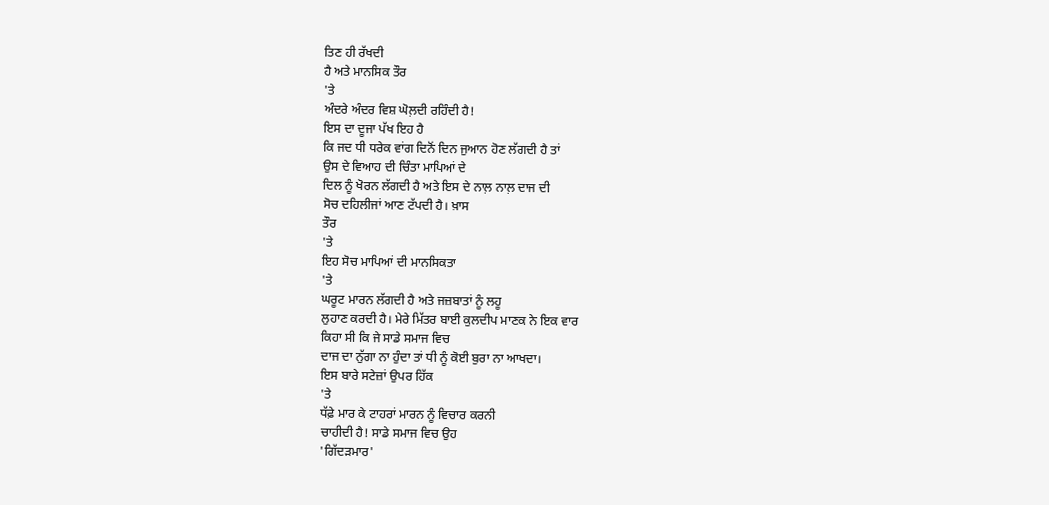ਤਿਣ ਹੀ ਰੱਖਦੀ
ਹੈ ਅਤੇ ਮਾਨਸਿਕ ਤੌਰ
'ਤੇ
ਅੰਦਰੇ ਅੰਦਰ ਵਿਸ਼ ਘੋਲ਼ਦੀ ਰਹਿੰਦੀ ਹੈ!
ਇਸ ਦਾ ਦੂਜਾ ਪੱਖ ਇਹ ਹੈ
ਕਿ ਜਦ ਧੀ ਧਰੇਕ ਵਾਂਗ ਦਿਨੋਂ ਦਿਨ ਜੁਆਨ ਹੋਣ ਲੱਗਦੀ ਹੈ ਤਾਂ
ਉਸ ਦੇ ਵਿਆਹ ਦੀ ਚਿੰਤਾ ਮਾਪਿਆਂ ਦੇ
ਦਿਲ ਨੂੰ ਖੋਰਨ ਲੱਗਦੀ ਹੈ ਅਤੇ ਇਸ ਦੇ ਨਾਲ਼ ਨਾਲ਼ ਦਾਜ ਦੀ
ਸੋਚ ਦਹਿਲੀਜਾਂ ਆਣ ਟੱਪਦੀ ਹੈ। ਖ਼ਾਸ
ਤੌਰ
'ਤੇ
ਇਹ ਸੋਚ ਮਾਪਿਆਂ ਦੀ ਮਾਨਸਿਕਤਾ
'ਤੇ
ਘਰੂਟ ਮਾਰਨ ਲੱਗਦੀ ਹੈ ਅਤੇ ਜਜ਼ਬਾਤਾਂ ਨੂੰ ਲਹੂ
ਲੁਹਾਣ ਕਰਦੀ ਹੈ। ਮੇਰੇ ਮਿੱਤਰ ਬਾਈ ਕੁਲਦੀਪ ਮਾਣਕ ਨੇ ਇਕ ਵਾਰ
ਕਿਹਾ ਸੀ ਕਿ ਜੇ ਸਾਡੇ ਸਮਾਜ ਵਿਚ
ਦਾਜ ਦਾ ਨੁੱਗਾ ਨਾ ਹੁੰਦਾ ਤਾਂ ਧੀ ਨੂੰ ਕੋਈ ਬੁਰਾ ਨਾ ਆਖਦਾ।
ਇਸ ਬਾਰੇ ਸਟੇਜ਼ਾਂ ਉਪਰ ਹਿੱਕ
'ਤੇ
ਧੱਫ਼ੇ ਮਾਰ ਕੇ ਟਾਹਰਾਂ ਮਾਰਨ ਨੂੰ ਵਿਚਾਰ ਕਰਨੀ
ਚਾਹੀਦੀ ਹੈ! ਸਾਡੇ ਸਮਾਜ ਵਿਚ ਉਹ
'ਗਿੱਦੜਮਾਰ'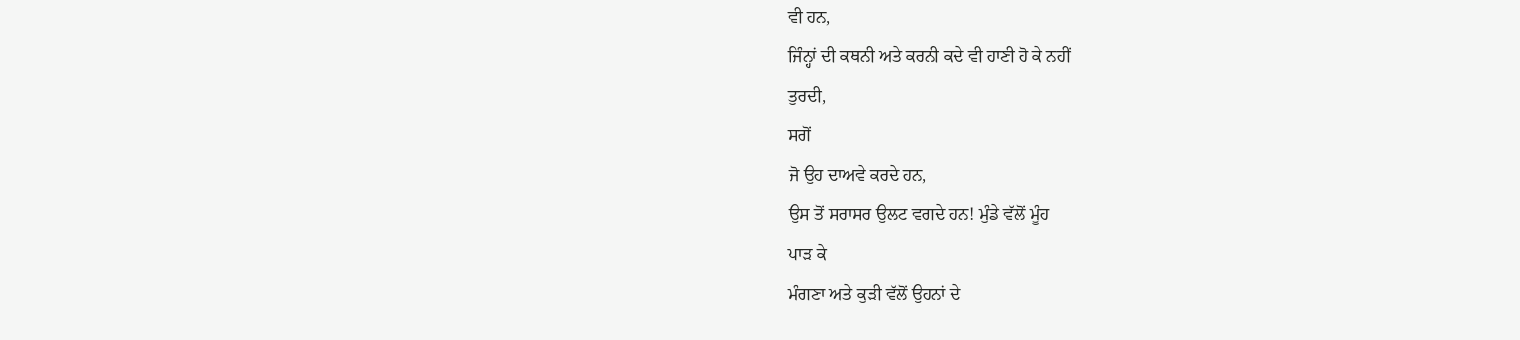ਵੀ ਹਨ,
ਜਿੰਨ੍ਹਾਂ ਦੀ ਕਥਨੀ ਅਤੇ ਕਰਨੀ ਕਦੇ ਵੀ ਹਾਣੀ ਹੋ ਕੇ ਨਹੀਂ
ਤੁਰਦੀ,
ਸਗੋਂ
ਜੋ ਉਹ ਦਾਅਵੇ ਕਰਦੇ ਹਨ,
ਉਸ ਤੋਂ ਸਰਾਸਰ ਉਲਟ ਵਗਦੇ ਹਨ! ਮੁੰਡੇ ਵੱਲੋਂ ਮੂੰਹ
ਪਾੜ ਕੇ
ਮੰਗਣਾ ਅਤੇ ਕੁੜੀ ਵੱਲੋਂ ਉਹਨਾਂ ਦੇ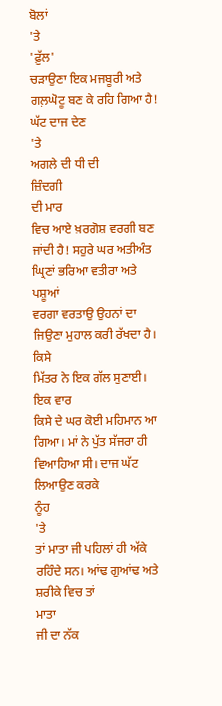ਬੋਲਾਂ
'ਤੇ
'ਫ਼ੁੱਲ'
ਚੜਾਉਣਾ ਇਕ ਮਜਬੂਰੀ ਅਤੇ
ਗਲ਼ਘੋਟੂ ਬਣ ਕੇ ਰਹਿ ਗਿਆ ਹੈ! ਘੱਟ ਦਾਜ ਦੇਣ
'ਤੇ
ਅਗਲੇ ਦੀ ਧੀ ਦੀ
ਜ਼ਿੰਦਗੀ
ਦੀ ਮਾਰ
ਵਿਚ ਆਏ ਖ਼ਰਗੋਸ਼ ਵਰਗੀ ਬਣ ਜਾਂਦੀ ਹੈ! ਸਹੁਰੇ ਘਰ ਅਤੀਅੰਤ
ਘ੍ਰਿਣਾਂ ਭਰਿਆ ਵਤੀਰਾ ਅਤੇ ਪਸ਼ੂਆਂ
ਵਰਗਾ ਵਰਤਾਉ ਉਹਨਾਂ ਦਾ ਜਿਉਣਾ ਮੁਹਾਲ ਕਰੀ ਰੱਖਦਾ ਹੈ। ਕਿਸੇ
ਮਿੱਤਰ ਨੇ ਇਕ ਗੱਲ ਸੁਣਾਈ।
ਇਕ ਵਾਰ
ਕਿਸੇ ਦੇ ਘਰ ਕੋਈ ਮਹਿਮਾਨ ਆ ਗਿਆ। ਮਾਂ ਨੇ ਪੁੱਤ ਸੱਜਰਾ ਹੀ
ਵਿਆਹਿਆ ਸੀ। ਦਾਜ ਘੱਟ ਲਿਆਉਣ ਕਰਕੇ
ਨੂੰਹ
'ਤੇ
ਤਾਂ ਮਾਤਾ ਜੀ ਪਹਿਲਾਂ ਹੀ ਅੱਕੇ ਰਹਿੰਦੇ ਸਨ। ਆਂਢ ਗੁਆਂਢ ਅਤੇ ਸ਼ਰੀਕੇ ਵਿਚ ਤਾਂ
ਮਾਤਾ
ਜੀ ਦਾ ਨੱਕ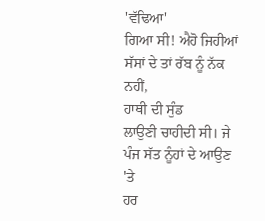'ਵੱਢਿਆ'
ਗਿਆ ਸੀ! ਐਹੋ ਜਿਹੀਆਂ ਸੱਸਾਂ ਦੇ ਤਾਂ ਰੱਬ ਨੂੰ ਨੱਕ ਨਹੀਂ,
ਹਾਥੀ ਦੀ ਸੁੰਡ
ਲਾਉਣੀ ਚਾਹੀਦੀ ਸੀ। ਜੇ ਪੰਜ ਸੱਤ ਨੂੰਹਾਂ ਦੇ ਆਉਣ
'ਤੇ
ਹਰ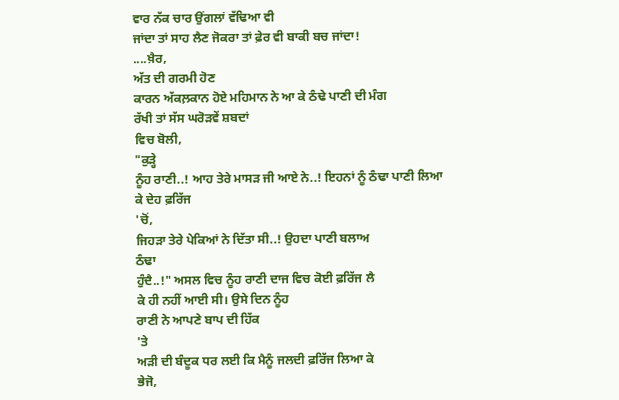ਵਾਰ ਨੱਕ ਚਾਰ ਉਂਗਲਾਂ ਵੱਢਿਆ ਵੀ
ਜਾਂਦਾ ਤਾਂ ਸਾਹ ਲੈਣ ਜੋਕਰਾ ਤਾਂ ਫ਼ੇਰ ਵੀ ਬਾਕੀ ਬਚ ਜਾਂਦਾ!
....ਖ਼ੈਰ,
ਅੱਤ ਦੀ ਗਰਮੀ ਹੋਣ
ਕਾਰਨ ਅੱਕਲ਼ਕਾਨ ਹੋਏ ਮਹਿਮਾਨ ਨੇ ਆ ਕੇ ਠੰਢੇ ਪਾਣੀ ਦੀ ਮੰਗ
ਰੱਖੀ ਤਾਂ ਸੱਸ ਘਰੋੜਵੇਂ ਸ਼ਬਦਾਂ
ਵਿਚ ਬੋਲੀ,
"ਕੁੜ੍ਹੇ
ਨੂੰਹ ਰਾਣੀ..! ਆਹ ਤੇਰੇ ਮਾਸੜ ਜੀ ਆਏ ਨੇ..! ਇਹਨਾਂ ਨੂੰ ਠੰਢਾ ਪਾਣੀ ਲਿਆ
ਕੇ ਦੇਹ ਫ਼ਰਿੱਜ
'ਚੋਂ,
ਜਿਹੜਾ ਤੇਰੇ ਪੇਕਿਆਂ ਨੇ ਦਿੱਤਾ ਸੀ..! ਉਹਦਾ ਪਾਣੀ ਬਲਾਅ
ਠੰਢਾ
ਹੁੰਦੈ..!" ਅਸਲ ਵਿਚ ਨੂੰਹ ਰਾਣੀ ਦਾਜ ਵਿਚ ਕੋਈ ਫ਼ਰਿੱਜ ਲੈ
ਕੇ ਹੀ ਨਹੀਂ ਆਈ ਸੀ। ਉਸੇ ਦਿਨ ਨੂੰਹ
ਰਾਣੀ ਨੇ ਆਪਣੇ ਬਾਪ ਦੀ ਹਿੱਕ
'ਤੇ
ਅੜੀ ਦੀ ਬੰਦੂਕ ਧਰ ਲਈ ਕਿ ਮੈਨੂੰ ਜਲਦੀ ਫ਼ਰਿੱਜ ਲਿਆ ਕੇ
ਭੇਜੋ,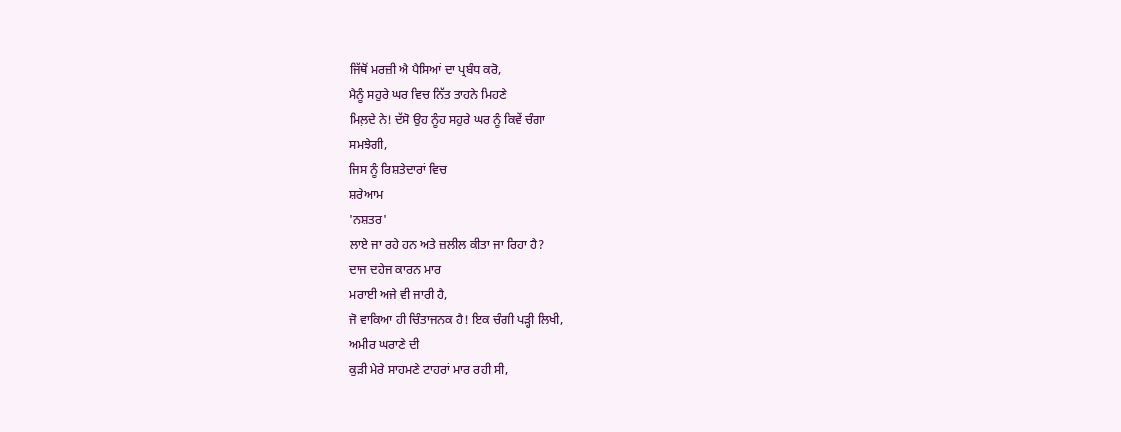ਜਿੱਥੋਂ ਮਰਜ਼ੀ ਐ ਪੈਸਿਆਂ ਦਾ ਪ੍ਰਬੰਧ ਕਰੋ,
ਮੈਨੂੰ ਸਹੁਰੇ ਘਰ ਵਿਚ ਨਿੱਤ ਤਾਹਨੇ ਮਿਹਣੇ
ਮਿਲ਼ਦੇ ਨੇ! ਦੱਸੋ ਉਹ ਨੂੰਹ ਸਹੁਰੇ ਘਰ ਨੂੰ ਕਿਵੇਂ ਚੰਗਾ
ਸਮਝੇਗੀ,
ਜਿਸ ਨੂੰ ਰਿਸ਼ਤੇਦਾਰਾਂ ਵਿਚ
ਸ਼ਰੇਆਮ
'ਨਸ਼ਤਰ'
ਲਾਏ ਜਾ ਰਹੇ ਹਨ ਅਤੇ ਜ਼ਲੀਲ ਕੀਤਾ ਜਾ ਰਿਹਾ ਹੈ?
ਦਾਜ ਦਹੇਜ ਕਾਰਨ ਮਾਰ
ਮਰਾਈ ਅਜੇ ਵੀ ਜਾਰੀ ਹੈ,
ਜੋ ਵਾਕਿਆ ਹੀ ਚਿੰਤਾਜਨਕ ਹੈ! ਇਕ ਚੰਗੀ ਪੜ੍ਹੀ ਲਿਖੀ,
ਅਮੀਰ ਘਰਾਣੇ ਦੀ
ਕੁੜੀ ਮੇਰੇ ਸਾਹਮਣੇ ਟਾਹਰਾਂ ਮਾਰ ਰਹੀ ਸੀ,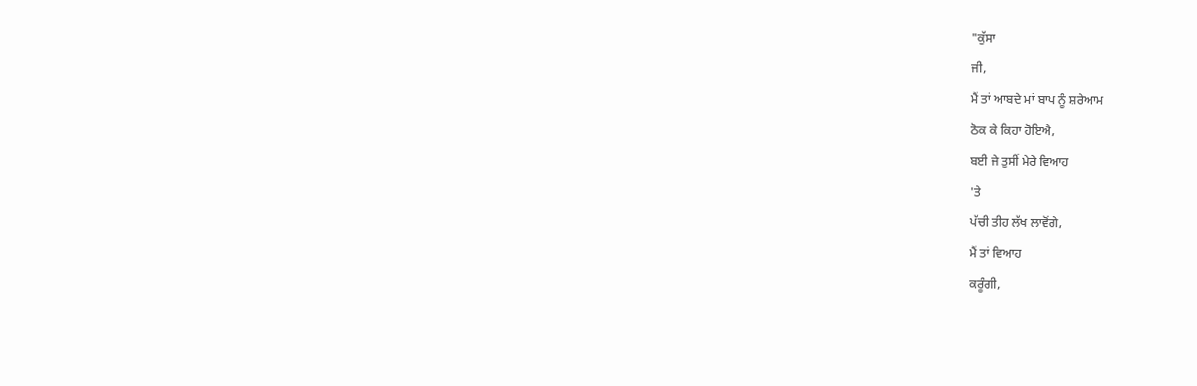"ਕੁੱਸਾ
ਜੀ,
ਮੈਂ ਤਾਂ ਆਬਦੇ ਮਾਂ ਬਾਪ ਨੂੰ ਸ਼ਰੇਆਮ
ਠੋਕ ਕੇ ਕਿਹਾ ਹੋਇਐ,
ਬਈ ਜੇ ਤੁਸੀਂ ਮੇਰੇ ਵਿਆਹ
'ਤੇ
ਪੱਚੀ ਤੀਹ ਲੱਖ ਲਾਵੋਂਗੇ,
ਮੈਂ ਤਾਂ ਵਿਆਹ
ਕਰੂੰਗੀ,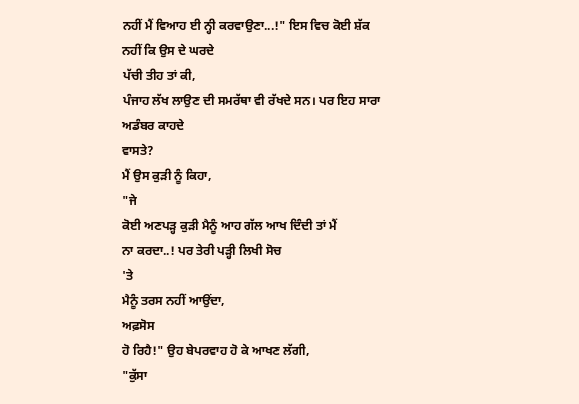ਨਹੀਂ ਮੈਂ ਵਿਆਹ ਈ ਨ੍ਹੀ ਕਰਵਾਉਣਾ...!" ਇਸ ਵਿਚ ਕੋਈ ਸ਼ੱਕ
ਨਹੀਂ ਕਿ ਉਸ ਦੇ ਘਰਦੇ
ਪੱਚੀ ਤੀਹ ਤਾਂ ਕੀ,
ਪੰਜਾਹ ਲੱਖ ਲਾਉਣ ਦੀ ਸਮਰੱਥਾ ਵੀ ਰੱਖਦੇ ਸਨ। ਪਰ ਇਹ ਸਾਰਾ
ਅਡੰਬਰ ਕਾਹਦੇ
ਵਾਸਤੇ?
ਮੈਂ ਉਸ ਕੁੜੀ ਨੂੰ ਕਿਹਾ,
"ਜੇ
ਕੋਈ ਅਣਪੜ੍ਹ ਕੁੜੀ ਮੈਨੂੰ ਆਹ ਗੱਲ ਆਖ ਦਿੰਦੀ ਤਾਂ ਮੈਂ
ਨਾ ਕਰਦਾ..! ਪਰ ਤੇਰੀ ਪੜ੍ਹੀ ਲਿਖੀ ਸੋਚ
'ਤੇ
ਮੈਨੂੰ ਤਰਸ ਨਹੀਂ ਆਉਂਦਾ,
ਅਫ਼ਸੋਸ
ਹੋ ਰਿਹੈ!" ਉਹ ਬੇਪਰਵਾਹ ਹੋ ਕੇ ਆਖਣ ਲੱਗੀ,
"ਕੁੱਸਾ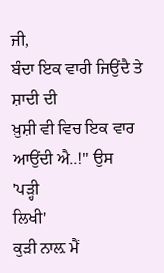ਜੀ,
ਬੰਦਾ ਇਕ ਵਾਰੀ ਜਿਉਂਦੈ ਤੇ ਸ਼ਾਦੀ ਦੀ
ਖ਼ੁਸ਼ੀ ਵੀ ਵਿਚ ਇਕ ਵਾਰ ਆਉਂਦੀ ਐ..!" ਉਸ
'ਪੜ੍ਹੀ
ਲਿਖੀ'
ਕੁੜੀ ਨਾਲ਼ ਮੈਂ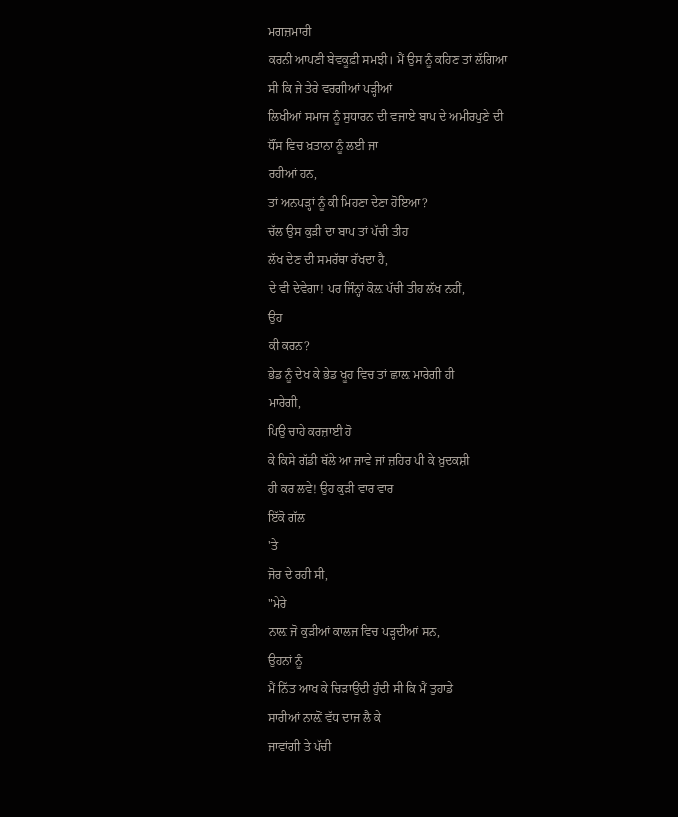ਮਗਜ਼ਮਾਰੀ
ਕਰਨੀ ਆਪਣੀ ਬੇਵਕੂਫ਼ੀ ਸਮਝੀ। ਮੈਂ ਉਸ ਨੂੰ ਕਹਿਣ ਤਾਂ ਲੱਗਿਆ
ਸੀ ਕਿ ਜੇ ਤੇਰੇ ਵਰਗੀਆਂ ਪੜ੍ਹੀਆਂ
ਲਿਖੀਆਂ ਸਮਾਜ ਨੂੰ ਸੁਧਾਰਨ ਦੀ ਵਜਾਏ ਬਾਪ ਦੇ ਅਮੀਰਪੁਣੇ ਦੀ
ਧੌਂਸ ਵਿਚ ਖ਼ਤਾਨਾ ਨੂੰ ਲਈ ਜਾ
ਰਹੀਆਂ ਹਨ,
ਤਾਂ ਅਨਪੜ੍ਹਾਂ ਨੂੰ ਕੀ ਮਿਹਣਾ ਦੇਣਾ ਹੋਇਆ?
ਚੱਲ ਉਸ ਕੁੜੀ ਦਾ ਬਾਪ ਤਾਂ ਪੱਚੀ ਤੀਹ
ਲੱਖ ਦੇਣ ਦੀ ਸਮਰੱਥਾ ਰੱਖਦਾ ਹੈ,
ਦੇ ਵੀ ਦੇਵੇਗਾ! ਪਰ ਜਿੰਨ੍ਹਾਂ ਕੋਲ਼ ਪੱਚੀ ਤੀਹ ਲੱਖ ਨਹੀਂ,
ਉਹ
ਕੀ ਕਰਨ?
ਭੇਡ ਨੂੰ ਦੇਖ ਕੇ ਭੇਡ ਖੂਹ ਵਿਚ ਤਾਂ ਛਾਲ਼ ਮਾਰੇਗੀ ਹੀ
ਮਾਰੇਗੀ,
ਪਿਉ ਚਾਹੇ ਕਰਜ਼ਾਈ ਹੋ
ਕੇ ਕਿਸੇ ਗੱਡੀ ਥੱਲੇ ਆ ਜਾਵੇ ਜਾਂ ਜ਼ਹਿਰ ਪੀ ਕੇ ਖ਼ੁਦਕਸ਼ੀ
ਹੀ ਕਰ ਲਵੇ! ਉਹ ਕੁੜੀ ਵਾਰ ਵਾਰ
ਇੱਕੋ ਗੱਲ
'ਤੇ
ਜੋਰ ਦੇ ਰਹੀ ਸੀ,
"ਮੇਰੇ
ਨਾਲ਼ ਜੋ ਕੁੜੀਆਂ ਕਾਲਜ ਵਿਚ ਪੜ੍ਹਦੀਆਂ ਸਨ,
ਉਹਨਾਂ ਨੂੰ
ਮੈਂ ਨਿੱਤ ਆਖ ਕੇ ਚਿੜਾਉਂਦੀ ਹੁੰਦੀ ਸੀ ਕਿ ਮੈਂ ਤੁਹਾਡੇ
ਸਾਰੀਆਂ ਨਾਲ਼ੋਂ ਵੱਧ ਦਾਜ ਲੈ ਕੇ
ਜਾਵਾਂਗੀ ਤੇ ਪੱਚੀ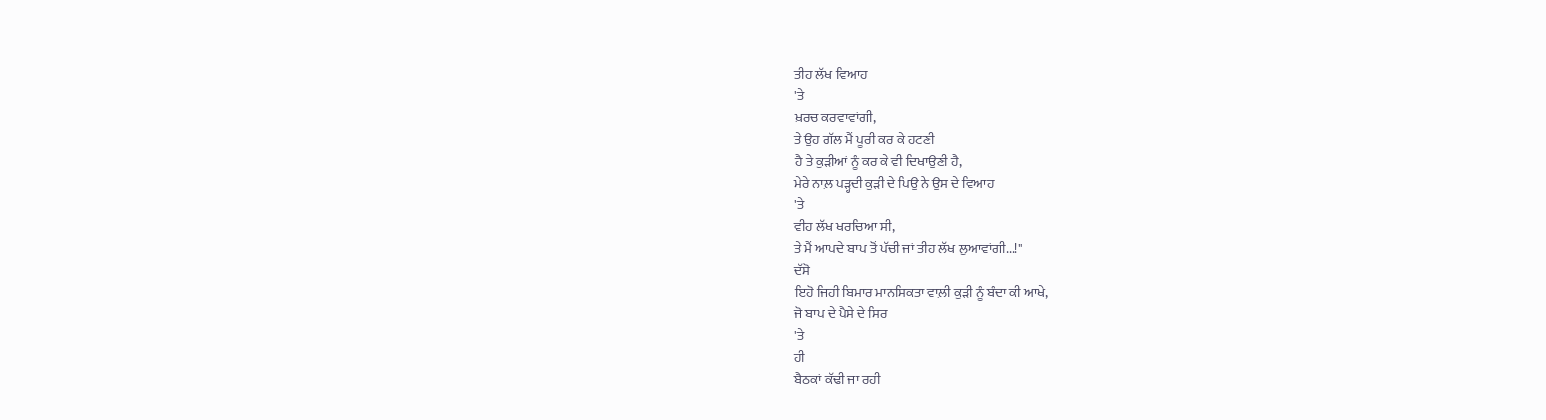ਤੀਹ ਲੱਖ ਵਿਆਹ
'ਤੇ
ਖ਼ਰਚ ਕਰਵਾਵਾਂਗੀ,
ਤੇ ਉਹ ਗੱਲ ਮੈਂ ਪੂਰੀ ਕਰ ਕੇ ਹਟਣੀ
ਹੈ ਤੇ ਕੁੜੀਆਂ ਨੂੰ ਕਰ ਕੇ ਵੀ ਦਿਖਾਉਣੀ ਹੈ,
ਮੇਰੇ ਨਾਲ਼ ਪੜ੍ਹਦੀ ਕੁੜੀ ਦੇ ਪਿਉ ਨੇ ਉਸ ਦੇ ਵਿਆਹ
'ਤੇ
ਵੀਹ ਲੱਖ ਖਰਚਿਆ ਸੀ,
ਤੇ ਮੈਂ ਆਪਦੇ ਬਾਪ ਤੋਂ ਪੱਚੀ ਜਾਂ ਤੀਹ ਲੱਖ ਲੁਆਵਾਂਗੀ...!"
ਦੱਸੋ
ਇਹੋ ਜਿਹੀ ਬਿਮਾਰ ਮਾਨਸਿਕਤਾ ਵਾਲ਼ੀ ਕੁੜੀ ਨੂੰ ਬੰਦਾ ਕੀ ਆਖੇ,
ਜੋ ਬਾਪ ਦੇ ਪੈਸੇ ਦੇ ਸਿਰ
'ਤੇ
ਹੀ
ਬੈਠਕਾਂ ਕੱਢੀ ਜਾ ਰਹੀ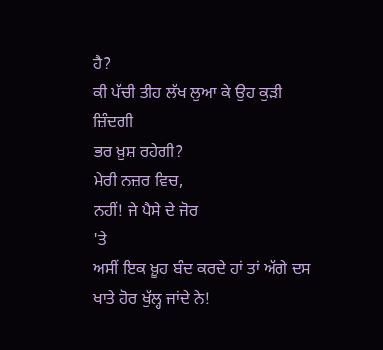ਹੈ?
ਕੀ ਪੱਚੀ ਤੀਹ ਲੱਖ ਲੁਆ ਕੇ ਉਹ ਕੁੜੀ
ਜ਼ਿੰਦਗੀ
ਭਰ ਖ਼ੁਸ਼ ਰਹੇਗੀ?
ਮੇਰੀ ਨਜ਼ਰ ਵਿਚ,
ਨਹੀਂ! ਜੇ ਪੈਸੇ ਦੇ ਜੋਰ
'ਤੇ
ਅਸੀਂ ਇਕ ਖ਼ੂਹ ਬੰਦ ਕਰਦੇ ਹਾਂ ਤਾਂ ਅੱਗੇ ਦਸ
ਖਾਤੇ ਹੋਰ ਖੁੱਲ੍ਹ ਜਾਂਦੇ ਨੇ!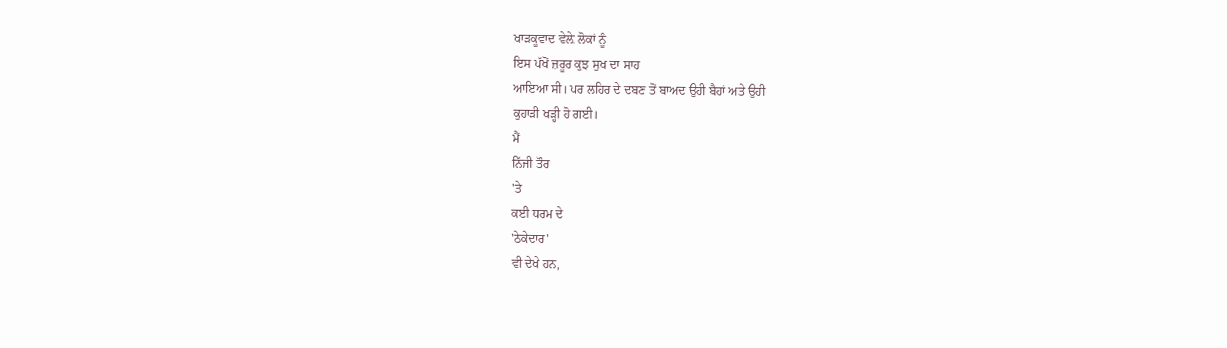ਖਾੜਕੂਵਾਦ ਵੇਲ਼ੇ ਲੋਕਾਂ ਨੂੰ
ਇਸ ਪੱਖੋਂ ਜ਼ਰੂਰ ਕੁਝ ਸੁਖ ਦਾ ਸਾਹ
ਆਇਆ ਸੀ। ਪਰ ਲਹਿਰ ਦੇ ਦਬਣ ਤੋਂ ਬਾਅਦ ਉਹੀ ਬੈਹਾਂ ਅਤੇ ਉਹੀ
ਕੁਹਾੜੀ ਖੜ੍ਹੀ ਹੋ ਗਈ।
ਮੈਂ
ਨਿੱਜੀ ਤੌਰ
'ਤੇ
ਕਈ ਧਰਮ ਦੇ
'ਠੇਕੇਦਾਰ'
ਵੀ ਦੇਖੇ ਹਨ,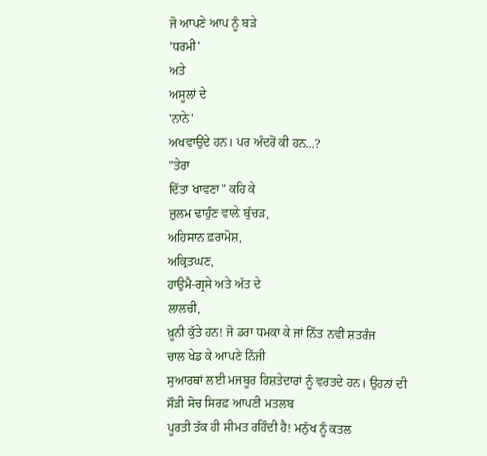ਜੋ ਆਪਣੇ ਆਪ ਨੂੰ ਬੜੇ
'ਧਰਮੀ'
ਅਤੇ
ਅਸੂਲਾਂ ਦੇ
'ਨਾਨੇ'
ਅਖਵਾਉਂਦੇ ਹਨ। ਪਰ ਅੰਦਰੋਂ ਕੀ ਹਨ...?
"ਤੇਰਾ
ਦਿੱਤਾ ਖਾਵਣਾ" ਕਹਿ ਕੇ
ਜ਼ੁਲਮ ਢਾਹੁੰਣ ਵਾਲ਼ੇ ਬੁੱਚੜ,
ਅਹਿਸਾਨ ਫ਼ਰਾਮੋਸ਼,
ਅਕ੍ਰਿਤਘਣ,
ਹਾਉਮੈ-ਗ੍ਰਸੇ ਅਤੇ ਅੱਤ ਦੇ
ਲਾਲਚੀ,
ਖ਼ੂਨੀ ਕੁੱਤੇ ਹਨ! ਜੋ ਡਰਾ ਧਮਕਾ ਕੇ ਜਾਂ ਨਿੱਤ ਨਵੀਂ ਸ਼ਤਰੰਜ
ਚਾਲ ਖੇਡ ਕੇ ਆਪਣੇ ਨਿੱਜੀ
ਸੁਆਰਥਾਂ ਲਈ ਮਜਬੂਰ ਰਿਸ਼ਤੇਦਾਰਾਂ ਨੂੰ ਵਰਤਦੇ ਹਨ। ਉਹਨਾਂ ਦੀ
ਸੌੜੀ ਸੋਚ ਸਿਰਫ਼ ਆਪਣੀ ਮਤਲਬ
ਪੂਰਤੀ ਤੱਕ ਹੀ ਸੀਮਤ ਰਹਿੰਦੀ ਹੈ! ਮਨੁੱਖ ਨੂੰ ਕਤਲ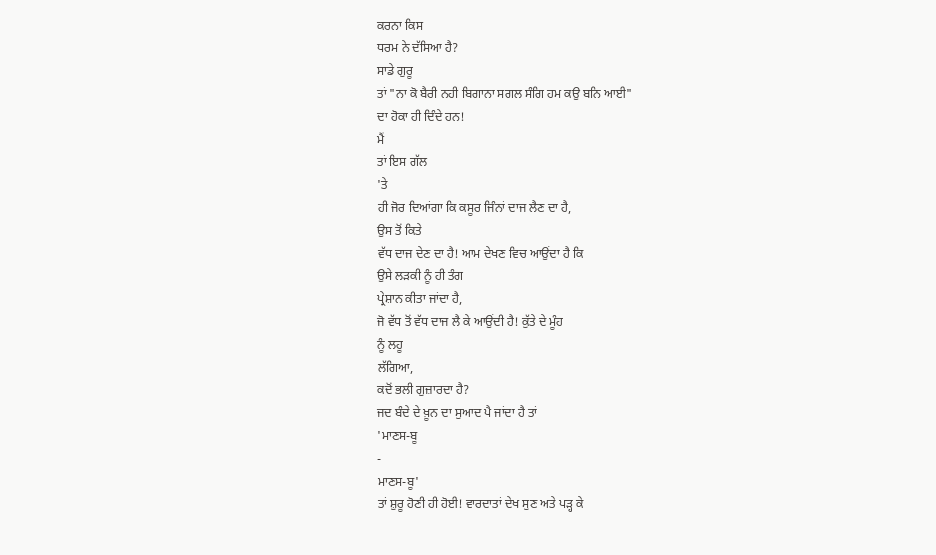ਕਰਨਾ ਕਿਸ
ਧਰਮ ਨੇ ਦੱਸਿਆ ਹੈ?
ਸਾਡੇ ਗੁਰੂ
ਤਾਂ "ਨਾ ਕੋ ਬੈਰੀ ਨਹੀ ਬਿਗਾਨਾ ਸਗਲ ਸੰਗਿ ਹਮ ਕਉ ਬਨਿ ਆਈ"
ਦਾ ਹੋਕਾ ਹੀ ਦਿੰਦੇ ਹਨ!
ਮੈਂ
ਤਾਂ ਇਸ ਗੱਲ
'ਤੇ
ਹੀ ਜੋਰ ਦਿਆਂਗਾ ਕਿ ਕਸੂਰ ਜਿੰਨਾਂ ਦਾਜ ਲੈਣ ਦਾ ਹੈ,
ਉਸ ਤੋਂ ਕਿਤੇ
ਵੱਧ ਦਾਜ ਦੇਣ ਦਾ ਹੈ! ਆਮ ਦੇਖਣ ਵਿਚ ਆਉਂਦਾ ਹੈ ਕਿ
ਉਸੇ ਲੜਕੀ ਨੂੰ ਹੀ ਤੰਗ
ਪ੍ਰੇਸ਼ਾਨ ਕੀਤਾ ਜਾਂਦਾ ਹੈ,
ਜੋ ਵੱਧ ਤੋਂ ਵੱਧ ਦਾਜ ਲੈ ਕੇ ਆਉਂਦੀ ਹੈ! ਕੁੱਤੇ ਦੇ ਮੂੰਹ
ਨੂੰ ਲਹੂ
ਲੱਗਿਆ,
ਕਦੋਂ ਭਲੀ ਗੁਜ਼ਾਰਦਾ ਹੈ?
ਜਦ ਬੰਦੇ ਦੇ ਖ਼ੂਨ ਦਾ ਸੁਆਦ ਪੈ ਜਾਂਦਾ ਹੈ ਤਾਂ
'ਮਾਣਸ-ਬੂ
-
ਮਾਣਸ-ਬੂ'
ਤਾਂ ਸ਼ੁਰੂ ਹੋਣੀ ਹੀ ਹੋਈ! ਵਾਰਦਾਤਾਂ ਦੇਖ ਸੁਣ ਅਤੇ ਪੜ੍ਹ ਕੇ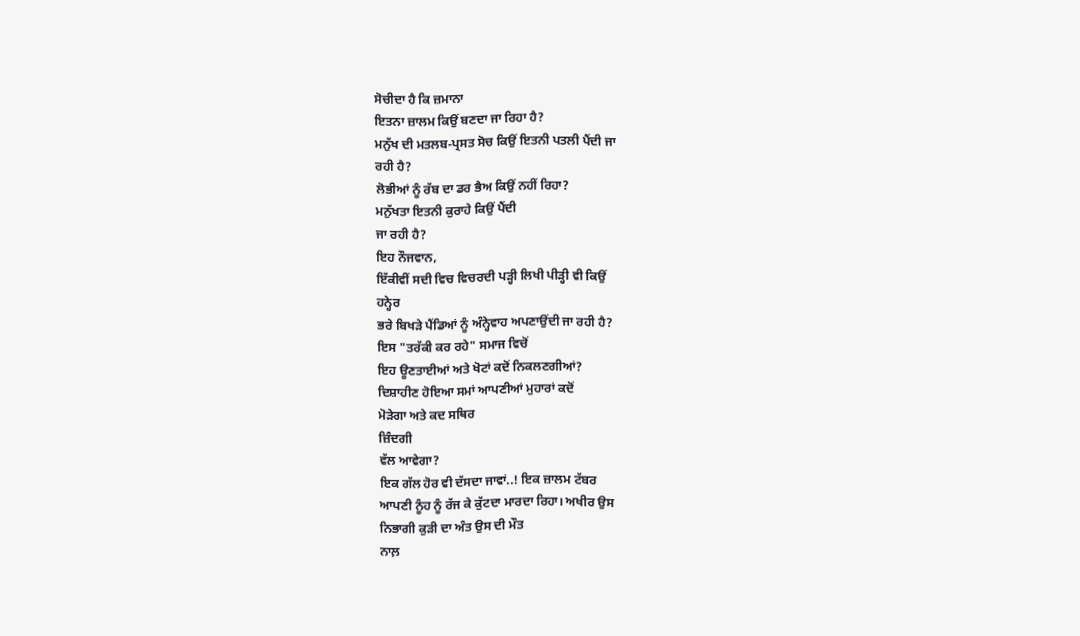ਸੋਚੀਦਾ ਹੈ ਕਿ ਜ਼ਮਾਨਾ
ਇਤਨਾ ਜ਼ਾਲਮ ਕਿਉਂ ਬਣਦਾ ਜਾ ਰਿਹਾ ਹੈ?
ਮਨੁੱਖ ਦੀ ਮਤਲਬ-ਪ੍ਰਸਤ ਸੋਚ ਕਿਉਂ ਇਤਨੀ ਪਤਲੀ ਪੈਂਦੀ ਜਾ
ਰਹੀ ਹੈ?
ਲੋਭੀਆਂ ਨੂੰ ਰੱਬ ਦਾ ਡਰ ਭੈਅ ਕਿਉਂ ਨਹੀਂ ਰਿਹਾ?
ਮਨੁੱਖਤਾ ਇਤਨੀ ਕੁਰਾਹੇ ਕਿਉਂ ਪੈਂਦੀ
ਜਾ ਰਹੀ ਹੈ?
ਇਹ ਨੌਜਵਾਨ,
ਇੱਕੀਵੀਂ ਸਦੀ ਵਿਚ ਵਿਚਰਦੀ ਪੜ੍ਹੀ ਲਿਖੀ ਪੀੜ੍ਹੀ ਵੀ ਕਿਉਂ
ਹਨ੍ਹੇਰ
ਭਰੇ ਬਿਖੜੇ ਪੈਂਡਿਆਂ ਨੂੰ ਅੰਨ੍ਹੇਵਾਹ ਅਪਣਾਉਂਦੀ ਜਾ ਰਹੀ ਹੈ?
ਇਸ "ਤਰੱਕੀ ਕਰ ਰਹੇ" ਸਮਾਜ ਵਿਚੋਂ
ਇਹ ਊਣਤਾਈਆਂ ਅਤੇ ਖੋਟਾਂ ਕਦੋਂ ਨਿਕਲਣਗੀਆਂ?
ਦਿਸ਼ਾਹੀਣ ਹੋਇਆ ਸਮਾਂ ਆਪਣੀਆਂ ਮੁਹਾਰਾਂ ਕਦੋਂ
ਮੋੜੇਗਾ ਅਤੇ ਕਦ ਸਥਿਰ
ਜ਼ਿੰਦਗੀ
ਵੱਲ ਆਵੇਗਾ?
ਇਕ ਗੱਲ ਹੋਰ ਵੀ ਦੱਸਦਾ ਜਾਵਾਂ..! ਇਕ ਜ਼ਾਲਮ ਟੱਬਰ
ਆਪਣੀ ਨੂੰਹ ਨੂੰ ਰੱਜ ਕੇ ਕੁੱਟਦਾ ਮਾਰਦਾ ਰਿਹਾ। ਅਖੀਰ ਉਸ
ਨਿਭਾਗੀ ਕੁੜੀ ਦਾ ਅੰਤ ਉਸ ਦੀ ਮੌਤ
ਨਾਲ਼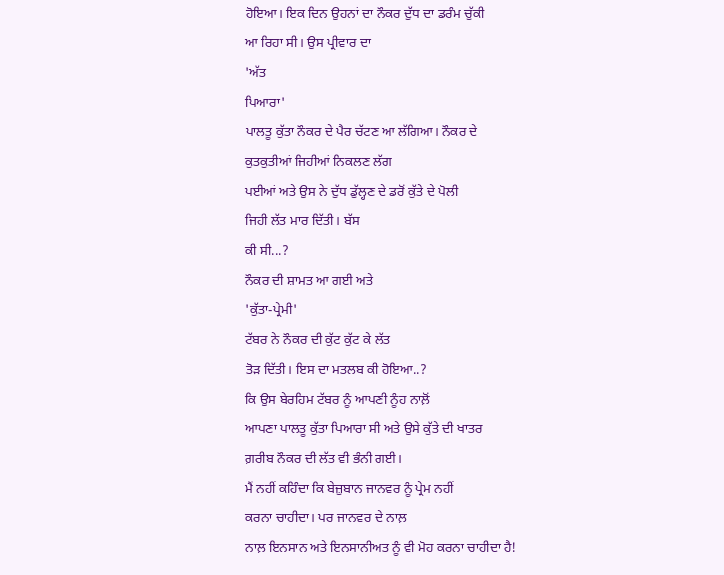ਹੋਇਆ। ਇਕ ਦਿਨ ਉਹਨਾਂ ਦਾ ਨੌਕਰ ਦੁੱਧ ਦਾ ਡਰੰਮ ਚੁੱਕੀ
ਆ ਰਿਹਾ ਸੀ। ਉਸ ਪ੍ਰੀਵਾਰ ਦਾ
'ਅੱਤ
ਪਿਆਰਾ'
ਪਾਲਤੂ ਕੁੱਤਾ ਨੌਕਰ ਦੇ ਪੈਰ ਚੱਟਣ ਆ ਲੱਗਿਆ। ਨੌਕਰ ਦੇ
ਕੁਤਕੁਤੀਆਂ ਜਿਹੀਆਂ ਨਿਕਲਣ ਲੱਗ
ਪਈਆਂ ਅਤੇ ਉਸ ਨੇ ਦੁੱਧ ਡੁੱਲ੍ਹਣ ਦੇ ਡਰੋਂ ਕੁੱਤੇ ਦੇ ਪੋਲੀ
ਜਿਹੀ ਲੱਤ ਮਾਰ ਦਿੱਤੀ। ਬੱਸ
ਕੀ ਸੀ...?
ਨੌਕਰ ਦੀ ਸ਼ਾਮਤ ਆ ਗਈ ਅਤੇ
'ਕੁੱਤਾ-ਪ੍ਰੇਮੀ'
ਟੱਬਰ ਨੇ ਨੌਕਰ ਦੀ ਕੁੱਟ ਕੁੱਟ ਕੇ ਲੱਤ
ਤੋੜ ਦਿੱਤੀ। ਇਸ ਦਾ ਮਤਲਬ ਕੀ ਹੋਇਆ..?
ਕਿ ਉਸ ਬੇਰਹਿਮ ਟੱਬਰ ਨੂੰ ਆਪਣੀ ਨੂੰਹ ਨਾਲ਼ੋਂ
ਆਪਣਾ ਪਾਲਤੂ ਕੁੱਤਾ ਪਿਆਰਾ ਸੀ ਅਤੇ ਉਸੇ ਕੁੱਤੇ ਦੀ ਖਾਤਰ
ਗ਼ਰੀਬ ਨੌਕਰ ਦੀ ਲੱਤ ਵੀ ਭੰਨੀ ਗਈ।
ਮੈਂ ਨਹੀਂ ਕਹਿੰਦਾ ਕਿ ਬੇਜ਼ੁਬਾਨ ਜਾਨਵਰ ਨੂੰ ਪ੍ਰੇਮ ਨਹੀਂ
ਕਰਨਾ ਚਾਹੀਦਾ। ਪਰ ਜਾਨਵਰ ਦੇ ਨਾਲ਼
ਨਾਲ਼ ਇਨਸਾਨ ਅਤੇ ਇਨਸਾਨੀਅਤ ਨੂੰ ਵੀ ਮੋਹ ਕਰਨਾ ਚਾਹੀਦਾ ਹੈ!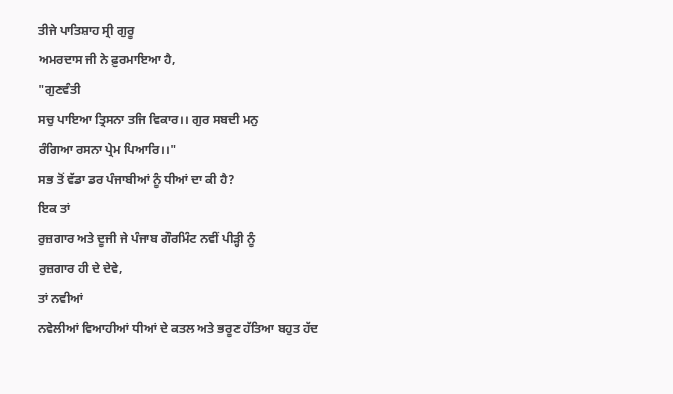ਤੀਜੇ ਪਾਤਿਸ਼ਾਹ ਸ੍ਰੀ ਗੁਰੂ
ਅਮਰਦਾਸ ਜੀ ਨੇ ਫ਼ੁਰਮਾਇਆ ਹੈ,
"ਗੁਣਵੰਤੀ
ਸਚੁ ਪਾਇਆ ਤ੍ਰਿਸਨਾ ਤਜਿ ਵਿਕਾਰ।। ਗੁਰ ਸਬਦੀ ਮਨੁ
ਰੰਗਿਆ ਰਸਨਾ ਪ੍ਰੇਮ ਪਿਆਰਿ।।"
ਸਭ ਤੋਂ ਵੱਡਾ ਡਰ ਪੰਜਾਬੀਆਂ ਨੂੰ ਧੀਆਂ ਦਾ ਕੀ ਹੈ?
ਇਕ ਤਾਂ
ਰੁਜ਼ਗਾਰ ਅਤੇ ਦੂਜੀ ਜੇ ਪੰਜਾਬ ਗੌਰਮਿੰਟ ਨਵੀਂ ਪੀੜ੍ਹੀ ਨੂੰ
ਰੁਜ਼ਗਾਰ ਹੀ ਦੇ ਦੇਵੇ,
ਤਾਂ ਨਵੀਆਂ
ਨਵੇਲੀਆਂ ਵਿਆਹੀਆਂ ਧੀਆਂ ਦੇ ਕਤਲ ਅਤੇ ਭਰੂਣ ਹੱਤਿਆ ਬਹੁਤ ਹੱਦ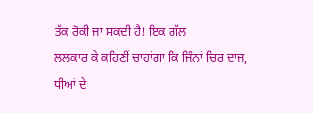ਤੱਕ ਰੋਕੀ ਜਾ ਸਕਦੀ ਹੈ! ਇਕ ਗੱਲ
ਲਲਕਾਰ ਕੇ ਕਹਿਣੀਂ ਚਾਹਾਂਗਾ ਕਿ ਜਿੰਨਾਂ ਚਿਰ ਦਾਜ,
ਧੀਆਂ ਦੇ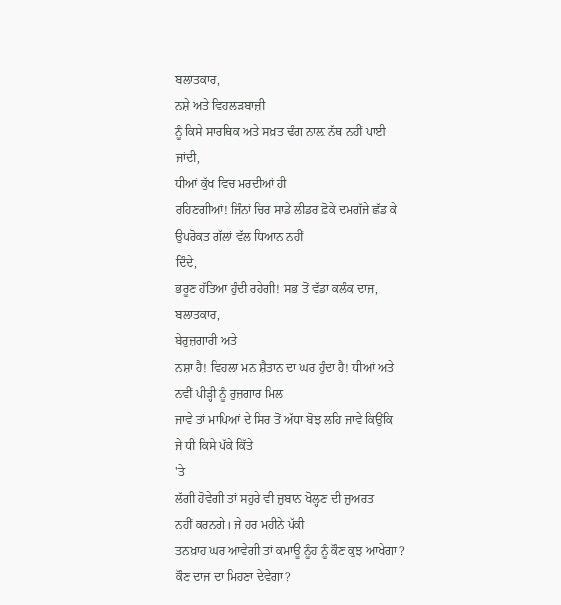ਬਲਾਤਕਾਰ,
ਨਸ਼ੇ ਅਤੇ ਵਿਹਲੜਬਾਜ਼ੀ
ਨੂੰ ਕਿਸੇ ਸਾਰਥਿਕ ਅਤੇ ਸਖ਼ਤ ਢੰਗ ਨਾਲ਼ ਨੱਥ ਨਹੀਂ ਪਾਈ
ਜਾਂਦੀ,
ਧੀਆਂ ਕੁੱਖ ਵਿਚ ਮਰਦੀਆਂ ਹੀ
ਰਹਿਣਗੀਆਂ! ਜਿੰਨਾਂ ਚਿਰ ਸਾਡੇ ਲੀਡਰ ਫ਼ੋਕੇ ਦਮਗੱਜੇ ਛੱਡ ਕੇ
ਉਪਰੋਕਤ ਗੱਲਾਂ ਵੱਲ ਧਿਆਨ ਨਹੀਂ
ਦਿੰਦੇ,
ਭਰੂਣ ਹੱਤਿਆ ਹੁੰਦੀ ਰਹੇਗੀ! ਸਭ ਤੋਂ ਵੱਡਾ ਕਲੰਕ ਦਾਜ,
ਬਲਾਤਕਾਰ,
ਬੇਰੁਜ਼ਗਾਰੀ ਅਤੇ
ਨਸ਼ਾ ਹੈ! ਵਿਹਲਾ ਮਨ ਸ਼ੈਤਾਨ ਦਾ ਘਰ ਹੁੰਦਾ ਹੈ! ਧੀਆਂ ਅਤੇ
ਨਵੀਂ ਪੀੜ੍ਹੀ ਨੂੰ ਰੁਜ਼ਗਾਰ ਮਿਲ
ਜਾਵੇ ਤਾਂ ਮਾਪਿਆਂ ਦੇ ਸਿਰ ਤੋਂ ਅੱਧਾ ਬੋਝ ਲਹਿ ਜਾਵੇ ਕਿਉਂਕਿ
ਜੇ ਧੀ ਕਿਸੇ ਪੱਕੇ ਕਿੱਤੇ
'ਤੇ
ਲੱਗੀ ਹੋਵੇਗੀ ਤਾਂ ਸਹੁਰੇ ਵੀ ਜ਼ੁਬਾਨ ਖੋਲ੍ਹਣ ਦੀ ਜ਼ੁਅਰਤ
ਨਹੀਂ ਕਰਨਗੇ। ਜੇ ਹਰ ਮਹੀਨੇ ਪੱਕੀ
ਤਨਖ਼ਾਹ ਘਰ ਆਵੇਗੀ ਤਾਂ ਕਮਾਊ ਨੂੰਹ ਨੂੰ ਕੌਣ ਕੁਝ ਆਖੇਗਾ?
ਕੌਣ ਦਾਜ ਦਾ ਮਿਹਣਾ ਦੇਵੇਗਾ?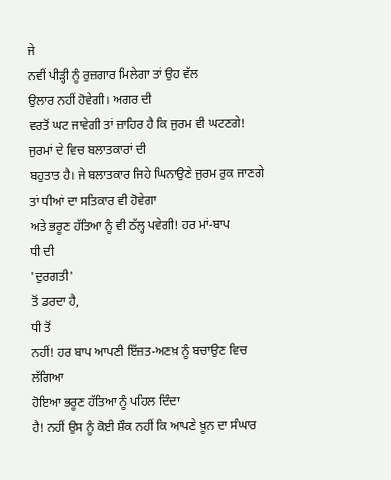ਜੇ
ਨਵੀਂ ਪੀੜ੍ਹੀ ਨੂੰ ਰੁਜ਼ਗਾਰ ਮਿਲੇਗਾ ਤਾਂ ਉਹ ਵੱਲ
ਉਲਾਰ ਨਹੀਂ ਹੋਵੇਗੀ। ਅਗਰ ਦੀ
ਵਰਤੋਂ ਘਟ ਜਾਵੇਗੀ ਤਾਂ ਜ਼ਾਹਿਰ ਹੈ ਕਿ ਜੁਰਮ ਵੀ ਘਟਣਗੇ!
ਜੁਰਮਾਂ ਦੇ ਵਿਚ ਬਲਾਤਕਾਰਾਂ ਦੀ
ਬਹੁਤਾਤ ਹੈ। ਜੇ ਬਲਾਤਕਾਰ ਜਿਹੇ ਘਿਨਾਉਣੇ ਜੁਰਮ ਰੁਕ ਜਾਣਗੇ
ਤਾਂ ਧੀਆਂ ਦਾ ਸਤਿਕਾਰ ਵੀ ਹੋਵੇਗਾ
ਅਤੇ ਭਰੂਣ ਹੱਤਿਆ ਨੂੰ ਵੀ ਠੱਲ੍ਹ ਪਵੇਗੀ! ਹਰ ਮਾਂ-ਬਾਪ
ਧੀ ਦੀ
'ਦੁਰਗਤੀ'
ਤੋਂ ਡਰਦਾ ਹੈ,
ਧੀ ਤੋਂ
ਨਹੀਂ! ਹਰ ਬਾਪ ਆਪਣੀ ਇੱਜ਼ਤ-ਅਣਖ਼ ਨੂੰ ਬਚਾਉਣ ਵਿਚ ਲੱਗਿਆ
ਹੋਇਆ ਭਰੂਣ ਹੱਤਿਆ ਨੂੰ ਪਹਿਲ ਦਿੰਦਾ
ਹੈ! ਨਹੀਂ ਉਸ ਨੂੰ ਕੋਈ ਸ਼ੌਕ ਨਹੀਂ ਕਿ ਆਪਣੇ ਖ਼ੂਨ ਦਾ ਸੰਘਾਰ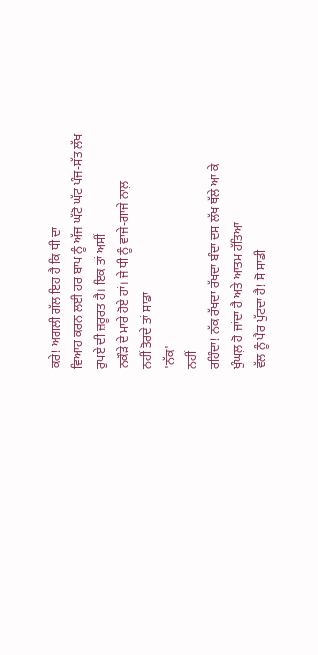ਕਰੇ! ਅਗਲੀ ਗੱਲ ਇਹ ਹੈ ਕਿ ਧੀ ਦਾ
ਵਿਆਹ ਕਰਨ ਲਈ ਹਰ ਬਾਪ ਨੂੰ ਅੱਜ ਘੱਟੋ ਘੱਟ ਪੰਜ-ਸੱਤ ਲੱਖ
ਰੁਪਏ ਦੀ ਜ਼ਰੂਰਤ ਹੈ। ਇਕ ਤਾਂ ਅਸੀਂ
ਨਕੌੜੇ ਦੇ ਮਾਰੇ ਹੋਏ ਹਾਂ। ਜੇ ਧੀ ਨੂੰ ਵਾਜੇ-ਗਾਜੇ ਨਾਲ਼
ਨਹੀਂ ਤੋਰਦੇ ਤਾਂ ਸਾਡਾ
'ਨੱਕ'
ਨਹੀਂ
ਰਹਿੰਦਾ! ਨੱਕ ਰੱਖਦਾ ਰੱਖਦਾ ਬੰਦਾ ਦਸ ਲੱਖ ਥੱਲੇ ਆ ਕੇ
ਖੁੰਘਲ਼ ਹੋ ਜਾਂਦਾ ਹੈ ਅਤੇ ਆਤਮ ਹੱਤਿਆ
ਵੱਲ ਨੂੰ ਪੈਰ ਪੁੱਟਦਾ ਹੈ! ਸੋ ਸਾਡੀ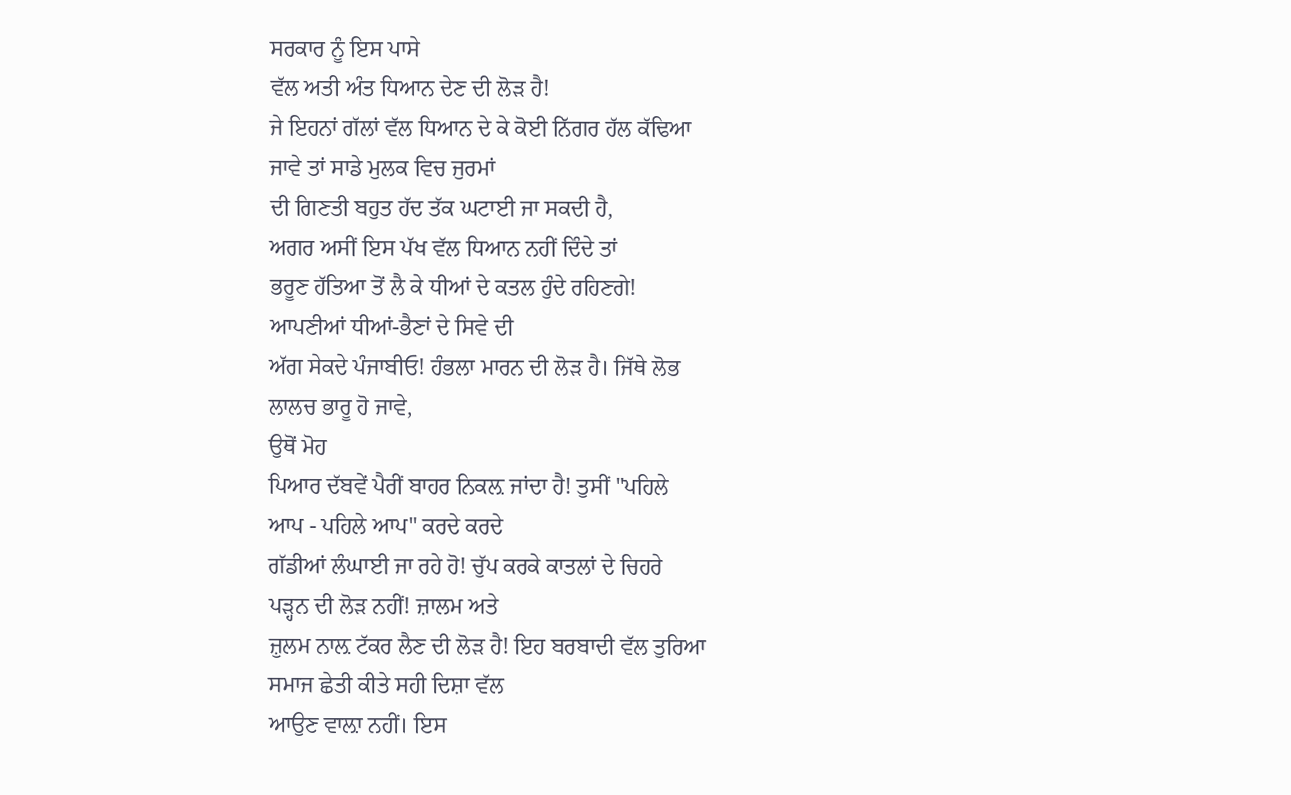ਸਰਕਾਰ ਨੂੰ ਇਸ ਪਾਸੇ
ਵੱਲ ਅਤੀ ਅੰਤ ਧਿਆਨ ਦੇਣ ਦੀ ਲੋੜ ਹੈ!
ਜੇ ਇਹਨਾਂ ਗੱਲਾਂ ਵੱਲ ਧਿਆਨ ਦੇ ਕੇ ਕੋਈ ਨਿੱਗਰ ਹੱਲ ਕੱਢਿਆ
ਜਾਵੇ ਤਾਂ ਸਾਡੇ ਮੁਲਕ ਵਿਚ ਜੁਰਮਾਂ
ਦੀ ਗਿਣਤੀ ਬਹੁਤ ਹੱਦ ਤੱਕ ਘਟਾਈ ਜਾ ਸਕਦੀ ਹੈ,
ਅਗਰ ਅਸੀਂ ਇਸ ਪੱਖ ਵੱਲ ਧਿਆਨ ਨਹੀਂ ਦਿੰਦੇ ਤਾਂ
ਭਰੂਣ ਹੱਤਿਆ ਤੋਂ ਲੈ ਕੇ ਧੀਆਂ ਦੇ ਕਤਲ ਹੁੰਦੇ ਰਹਿਣਗੇ!
ਆਪਣੀਆਂ ਧੀਆਂ-ਭੈਣਾਂ ਦੇ ਸਿਵੇ ਦੀ
ਅੱਗ ਸੇਕਦੇ ਪੰਜਾਬੀਓ! ਹੰਭਲਾ ਮਾਰਨ ਦੀ ਲੋੜ ਹੈ। ਜਿੱਥੇ ਲੋਭ
ਲਾਲਚ ਭਾਰੂ ਹੋ ਜਾਵੇ,
ਉਥੋਂ ਮੋਹ
ਪਿਆਰ ਦੱਬਵੇਂ ਪੈਰੀਂ ਬਾਹਰ ਨਿਕਲ਼ ਜਾਂਦਾ ਹੈ! ਤੁਸੀਂ "ਪਹਿਲੇ
ਆਪ - ਪਹਿਲੇ ਆਪ" ਕਰਦੇ ਕਰਦੇ
ਗੱਡੀਆਂ ਲੰਘਾਈ ਜਾ ਰਹੇ ਹੋ! ਚੁੱਪ ਕਰਕੇ ਕਾਤਲਾਂ ਦੇ ਚਿਹਰੇ
ਪੜ੍ਹਨ ਦੀ ਲੋੜ ਨਹੀਂ! ਜ਼ਾਲਮ ਅਤੇ
ਜ਼ੁਲਮ ਨਾਲ਼ ਟੱਕਰ ਲੈਣ ਦੀ ਲੋੜ ਹੈ! ਇਹ ਬਰਬਾਦੀ ਵੱਲ ਤੁਰਿਆ
ਸਮਾਜ ਛੇਤੀ ਕੀਤੇ ਸਹੀ ਦਿਸ਼ਾ ਵੱਲ
ਆਉਣ ਵਾਲ਼ਾ ਨਹੀਂ। ਇਸ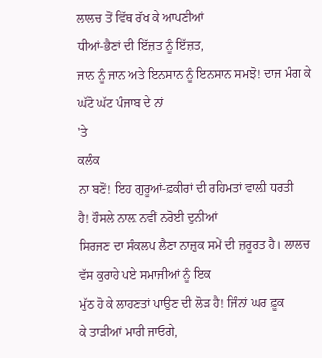ਲਾਲਚ ਤੋਂ ਵਿੱਥ ਰੱਖ ਕੇ ਆਪਣੀਆਂ
ਧੀਆਂ-ਭੈਣਾਂ ਦੀ ਇੱਜ਼ਤ ਨੂੰ ਇੱਜ਼ਤ,
ਜਾਨ ਨੂੰ ਜਾਨ ਅਤੇ ਇਨਸਾਨ ਨੂੰ ਇਨਸਾਨ ਸਮਝੋ! ਦਾਜ ਮੰਗ ਕੇ
ਘੱਟੋ ਘੱਟ ਪੰਜਾਬ ਦੇ ਨਾਂ
'ਤੇ
ਕਲੰਕ
ਨਾ ਬਣੋਂ! ਇਹ ਗੁਰੂਆਂ-ਫ਼ਕੀਰਾਂ ਦੀ ਰਹਿਮਤਾਂ ਵਾਲ਼ੀ ਧਰਤੀ
ਹੈ! ਹੌਸਲੇ ਨਾਲ਼ ਨਵੀਂ ਨਰੋਈ ਦੁਨੀਆਂ
ਸਿਰਜਣ ਦਾ ਸੰਕਲਪ ਲੈਣਾ ਨਾਜ਼ੁਕ ਸਮੇਂ ਦੀ ਜ਼ਰੂਰਤ ਹੈ। ਲਾਲਚ
ਵੱਸ ਕੁਰਾਹੇ ਪਏ ਸਮਾਜੀਆਂ ਨੂੰ ਇਕ
ਮੁੱਠ ਹੋ ਕੇ ਲਾਹਣਤਾਂ ਪਾਉਣ ਦੀ ਲੋੜ ਹੈ! ਜਿੰਨਾਂ ਘਰ ਫ਼ੂਕ
ਕੇ ਤਾੜੀਆਂ ਮਾਰੀ ਜਾਓਗੇ,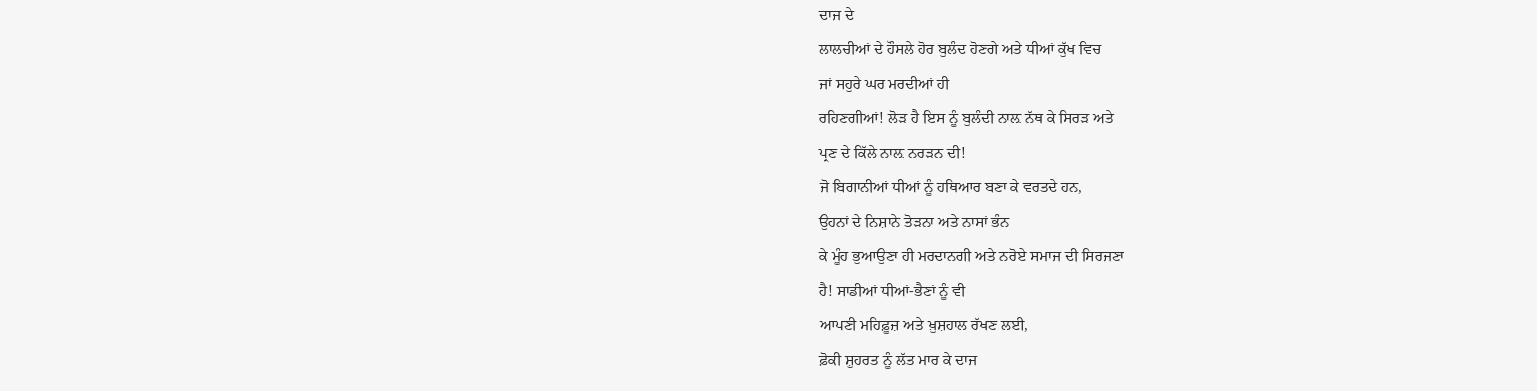ਦਾਜ ਦੇ
ਲਾਲਚੀਆਂ ਦੇ ਹੌਸਲੇ ਹੋਰ ਬੁਲੰਦ ਹੋਣਗੇ ਅਤੇ ਧੀਆਂ ਕੁੱਖ ਵਿਚ
ਜਾਂ ਸਹੁਰੇ ਘਰ ਮਰਦੀਆਂ ਹੀ
ਰਹਿਣਗੀਆਂ! ਲੋੜ ਹੈ ਇਸ ਨੂੰ ਬੁਲੰਦੀ ਨਾਲ਼ ਨੱਥ ਕੇ ਸਿਰੜ ਅਤੇ
ਪ੍ਰਣ ਦੇ ਕਿੱਲੇ ਨਾਲ਼ ਨਰੜਨ ਦੀ!
ਜੋ ਬਿਗਾਨੀਆਂ ਧੀਆਂ ਨੂੰ ਹਥਿਆਰ ਬਣਾ ਕੇ ਵਰਤਦੇ ਹਨ,
ਉਹਨਾਂ ਦੇ ਨਿਸ਼ਾਨੇ ਤੋੜਨਾ ਅਤੇ ਨਾਸਾਂ ਭੰਨ
ਕੇ ਮੂੰਹ ਭੁਆਉਣਾ ਹੀ ਮਰਦਾਨਗੀ ਅਤੇ ਨਰੋਏ ਸਮਾਜ ਦੀ ਸਿਰਜਣਾ
ਹੈ! ਸਾਡੀਆਂ ਧੀਆਂ-ਭੈਣਾਂ ਨੂੰ ਵੀ
ਆਪਣੀ ਮਹਿਫ਼ੂਜ਼ ਅਤੇ ਖ਼ੁਸ਼ਹਾਲ ਰੱਖਣ ਲਈ,
ਫ਼ੋਕੀ ਸ਼ੁਹਰਤ ਨੂੰ ਲੱਤ ਮਾਰ ਕੇ ਦਾਜ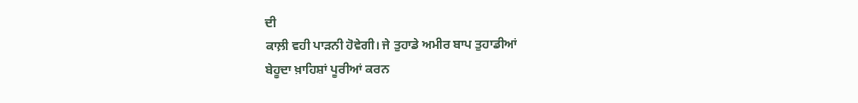ਦੀ
ਕਾਲ਼ੀ ਵਹੀ ਪਾੜਨੀ ਹੋਵੇਗੀ। ਜੇ ਤੁਹਾਡੇ ਅਮੀਰ ਬਾਪ ਤੁਹਾਡੀਆਂ
ਬੇਹੂਦਾ ਖ਼ਾਹਿਸ਼ਾਂ ਪੂਰੀਆਂ ਕਰਨ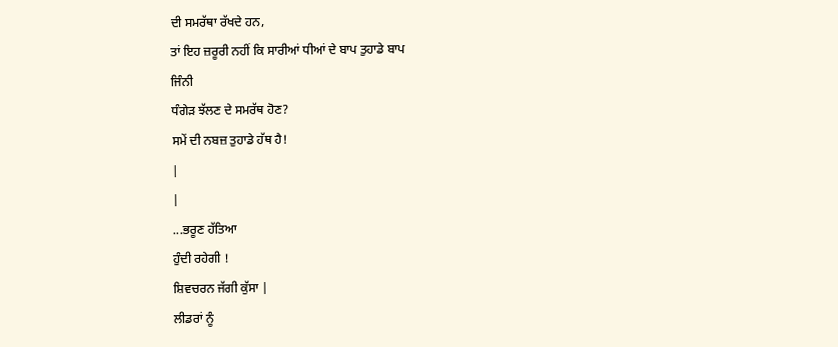ਦੀ ਸਮਰੱਥਾ ਰੱਖਦੇ ਹਨ,
ਤਾਂ ਇਹ ਜ਼ਰੂਰੀ ਨਹੀਂ ਕਿ ਸਾਰੀਆਂ ਧੀਆਂ ਦੇ ਬਾਪ ਤੁਹਾਡੇ ਬਾਪ
ਜਿੰਨੀ
ਧੰਗੇੜ ਝੱਲਣ ਦੇ ਸਮਰੱਥ ਹੋਣ?
ਸਮੇਂ ਦੀ ਨਬਜ਼ ਤੁਹਾਡੇ ਹੱਥ ਹੈ!
|
|
...ਭਰੂਣ ਹੱਤਿਆ
ਹੁੰਦੀ ਰਹੇਗੀ !
ਸ਼ਿਵਚਰਨ ਜੱਗੀ ਕੁੱਸਾ |
ਲੀਡਰਾਂ ਨੂੰ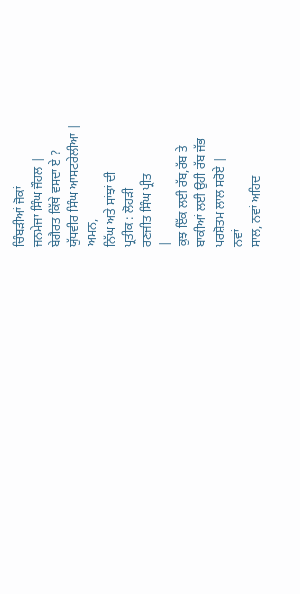ਚਿੰਬੜੀਆਂ ਜੋਕਾਂ
ਜਨਮੇਜਾ ਸਿੰਘ ਜੌਹਲ |
ਬੇਗੈਰਤ ਕਿੱਥੇ ਵਸਦਾ ਏ ?
ਯੁੱਧਵੀਰ ਸਿੰਘ ਆਸਟਰੇਲੀਆ |
ਅਮਨ,
ਨਿੱਘ ਅਤੇ ਸਾਂਝਾਂ ਦੀ
ਪ੍ਰਤੀਕ : ਲੋਹੜੀ
ਰਣਜੀਤ ਸਿੰਘ ਪ੍ਰੀਤ
|
ਕੁਝ ਇੱਕ ਲਈ ਰੱਬ,ਰੱਬ ਤੇ
ਬਾਕੀਆਂ ਲਈ ਉਹੀ ਰੱਬ ਜੱਭ
ਪਰਸ਼ੋਤਮ ਲਾਲ ਸਰੋਏ |
ਨਵਾਂ
ਸਾਲ, ਨਵਾਂ ਅਹਿਦ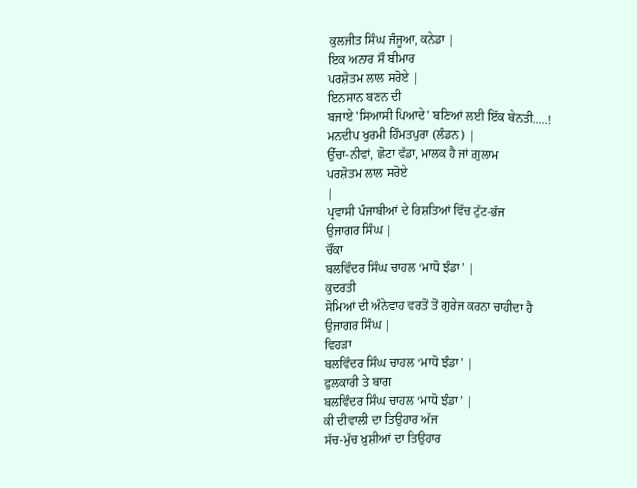ਕੁਲਜੀਤ ਸਿੰਘ ਜੰਜੂਆ, ਕਨੇਡਾ |
ਇਕ ਅਨਾਰ ਸੌ ਬੀਮਾਰ
ਪਰਸ਼ੋਤਮ ਲਾਲ ਸਰੋਏ |
ਇਨਸਾਨ ਬਣਨ ਦੀ
ਬਜਾਏ 'ਸਿਆਸੀ ਪਿਆਦੇ' ਬਣਿਆਂ ਲਈ ਇੱਕ ਬੇਨਤੀ.....!
ਮਨਦੀਪ ਖੁਰਮੀ ਹਿੰਮਤਪੁਰਾ (ਲੰਡਨ) |
ਉੱਚਾ-ਨੀਵਾਂ, ਛੋਟਾ ਵੱਡਾ, ਮਾਲਕ ਹੈ ਜਾਂ ਗ਼ੁਲਾਮ
ਪਰਸ਼ੋਤਮ ਲਾਲ ਸਰੋਏ
|
ਪ੍ਰਵਾਸੀ ਪੰਜਾਬੀਆਂ ਦੇ ਰਿਸ਼ਤਿਆਂ ਵਿੱਚ ਟੁੱਟ-ਭੱਜ
ਉਜਾਗਰ ਸਿੰਘ |
ਚੌਂਕਾ
ਬਲਵਿੰਦਰ ਸਿੰਘ ਚਾਹਲ ‘ਮਾਧੋ ਝੰਡਾ’ |
ਕੁਦਰਤੀ
ਸੋਮਿਆਂ ਦੀ ਅੰਨੇਵਾਹ ਵਰਤੋਂ ਤੋਂ ਗੁਰੇਜ ਕਰਨਾ ਚਾਹੀਦਾ ਹੈ
ਉਜਾਗਰ ਸਿੰਘ |
ਵਿਹੜਾ
ਬਲਵਿੰਦਰ ਸਿੰਘ ਚਾਹਲ ‘ਮਾਧੋ ਝੰਡਾ’ |
ਫੁਲਕਾਰੀ ਤੇ ਬਾਗ
ਬਲਵਿੰਦਰ ਸਿੰਘ ਚਾਹਲ ‘ਮਾਧੋ ਝੰਡਾ’ |
ਕੀ ਦੀਵਾਲੀ ਦਾ ਤਿਉਹਾਰ ਅੱਜ
ਸੱਚ-ਮੁੱਚ ਖ਼ੁਸ਼ੀਆਂ ਦਾ ਤਿਉਹਾਰ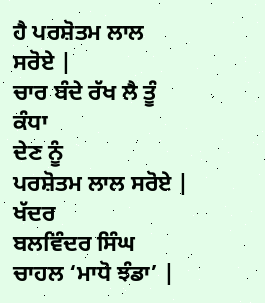ਹੈ ਪਰਸ਼ੋਤਮ ਲਾਲ
ਸਰੋਏ |
ਚਾਰ ਬੰਦੇ ਰੱਖ ਲੈ ਤੂੰ ਕੰਧਾ
ਦੇਣ ਨੂੰ
ਪਰਸ਼ੋਤਮ ਲਾਲ ਸਰੋਏ |
ਖੱਦਰ
ਬਲਵਿੰਦਰ ਸਿੰਘ ਚਾਹਲ ‘ਮਾਧੋ ਝੰਡਾ’ |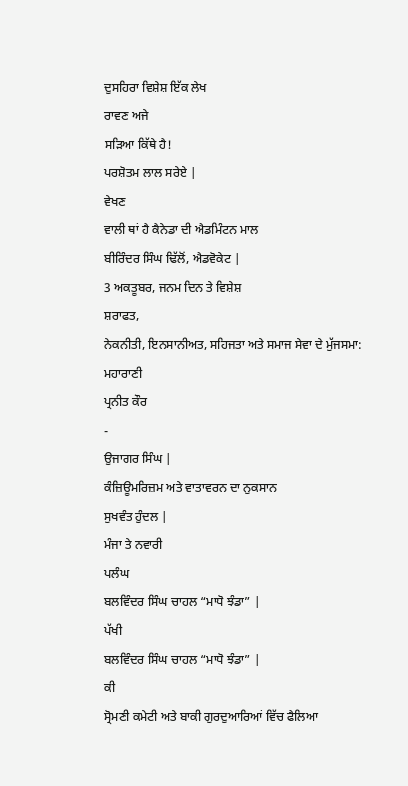ਦੁਸਹਿਰਾ ਵਿਸ਼ੇਸ਼ ਇੱਕ ਲੇਖ
ਰਾਵਣ ਅਜੇ
ਸੜਿਆ ਕਿੱਥੇ ਹੈ!
ਪਰਸ਼ੋਤਮ ਲਾਲ ਸਰੇਏ |
ਵੇਖਣ
ਵਾਲੀ ਥਾਂ ਹੈ ਕੈਨੇਡਾ ਦੀ ਐਡਮਿੰਟਨ ਮਾਲ
ਬੀਰਿੰਦਰ ਸਿੰਘ ਢਿੱਲੋਂ, ਐਡਵੋਕੇਟ |
3 ਅਕਤੂਬਰ, ਜਨਮ ਦਿਨ ਤੇ ਵਿਸ਼ੇਸ਼
ਸ਼ਰਾਫਤ,
ਨੇਕਨੀਤੀ, ਇਨਸਾਨੀਅਤ, ਸਹਿਜਤਾ ਅਤੇ ਸਮਾਜ ਸੇਵਾ ਦੇ ਮੁੱਜਸਮਾ: ਮਹਾਰਾਣੀ
ਪ੍ਰਨੀਤ ਕੌਰ
-
ਉਜਾਗਰ ਸਿੰਘ |
ਕੰਜ਼ਿਊਮਰਿਜ਼ਮ ਅਤੇ ਵਾਤਾਵਰਨ ਦਾ ਨੁਕਸਾਨ
ਸੁਖਵੰਤ ਹੁੰਦਲ |
ਮੰਜਾ ਤੇ ਨਵਾਰੀ
ਪਲੰਘ
ਬਲਵਿੰਦਰ ਸਿੰਘ ਚਾਹਲ “ਮਾਧੋ ਝੰਡਾ” |
ਪੱਖੀ
ਬਲਵਿੰਦਰ ਸਿੰਘ ਚਾਹਲ “ਮਾਧੋ ਝੰਡਾ” |
ਕੀ
ਸ੍ਰੋਮਣੀ ਕਮੇਟੀ ਅਤੇ ਬਾਕੀ ਗੁਰਦੁਆਰਿਆਂ ਵਿੱਚ ਫੈਲਿਆ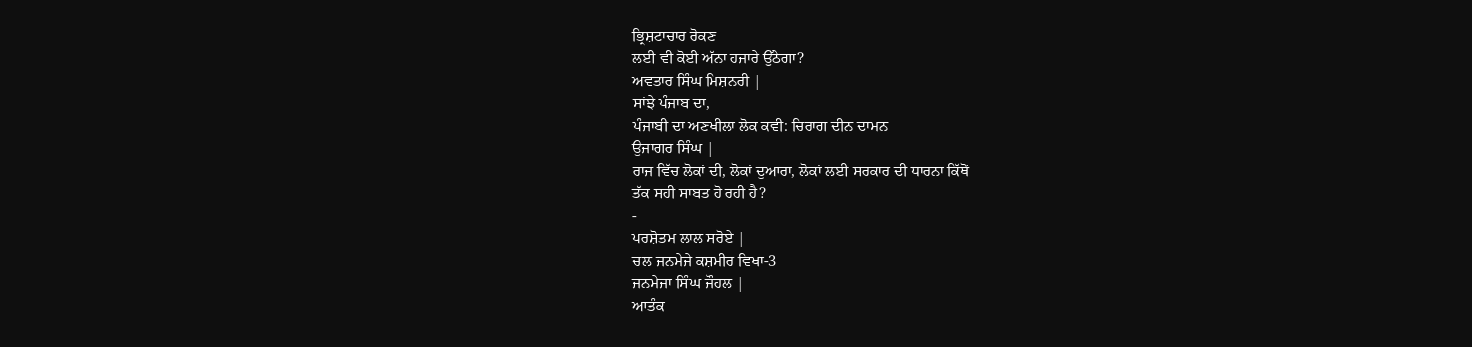ਭ੍ਰਿਸ਼ਟਾਚਾਰ ਰੋਕਣ
ਲਈ ਵੀ ਕੋਈ ਅੱਨਾ ਹਜਾਰੇ ਉੱਠੇਗਾ?
ਅਵਤਾਰ ਸਿੰਘ ਮਿਸ਼ਨਰੀ |
ਸਾਂਝੇ ਪੰਜਾਬ ਦਾ,
ਪੰਜਾਬੀ ਦਾ ਅਣਖੀਲਾ ਲੋਕ ਕਵੀ: ਚਿਰਾਗ ਦੀਨ ਦਾਮਨ
ਉਜਾਗਰ ਸਿੰਘ |
ਰਾਜ ਵਿੱਚ ਲੋਕਾਂ ਦੀ, ਲੋਕਾਂ ਦੁਆਰਾ, ਲੋਕਾਂ ਲਈ ਸਰਕਾਰ ਦੀ ਧਾਰਨਾ ਕਿੱਥੋਂ
ਤੱਕ ਸਹੀ ਸਾਬਤ ਹੋ ਰਹੀ ਹੈ?
-
ਪਰਸ਼ੋਤਮ ਲਾਲ ਸਰੋਏ |
ਚਲ ਜਨਮੇਜੇ ਕਸ਼ਮੀਰ ਵਿਖਾ-3
ਜਨਮੇਜਾ ਸਿੰਘ ਜੌਹਲ |
ਆਤੰਕ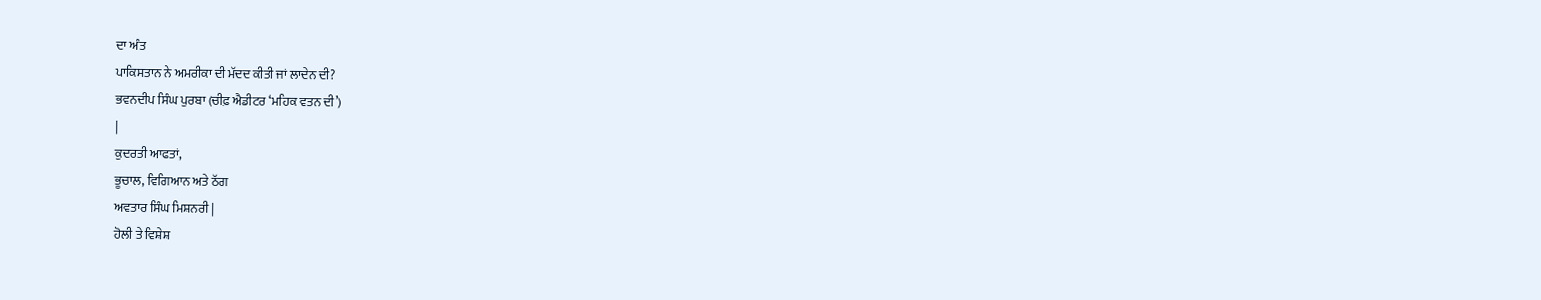ਦਾ ਅੰਤ
ਪਾਕਿਸਤਾਨ ਨੇ ਅਮਰੀਕਾ ਦੀ ਮੱਦਦ ਕੀਤੀ ਜਾਂ ਲਾਦੇਨ ਦੀ?
ਭਵਨਦੀਪ ਸਿੰਘ ਪੁਰਬਾ (ਚੀਫ਼ ਐਡੀਟਰ ‘ਮਹਿਕ ਵਤਨ ਦੀ’)
|
ਕੁਦਰਤੀ ਆਫਤਾਂ,
ਭੂਚਾਲ, ਵਿਗਿਆਨ ਅਤੇ ਠੱਗ
ਅਵਤਾਰ ਸਿੰਘ ਮਿਸ਼ਨਰੀ |
ਹੋਲੀ ਤੇ ਵਿਸ਼ੇਸ਼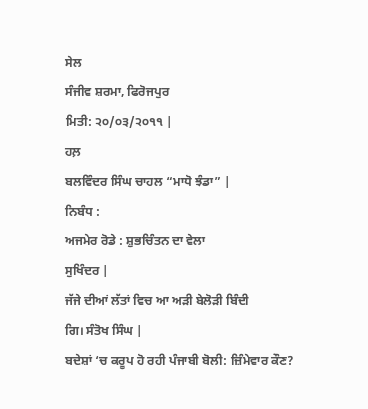ਸੇਲ
ਸੰਜੀਵ ਸ਼ਰਮਾ, ਫਿਰੋਜਪੁਰ
ਮਿਤੀ: ੨੦/੦੩/੨੦੧੧ |
ਹਲ਼
ਬਲਵਿੰਦਰ ਸਿੰਘ ਚਾਹਲ “ਮਾਧੋ ਝੰਡਾ” |
ਨਿਬੰਧ :
ਅਜਮੇਰ ਰੋਡੇ : ਸ਼ੁਭਚਿੰਤਨ ਦਾ ਵੇਲਾ
ਸੁਖਿੰਦਰ |
ਜੱਜੇ ਦੀਆਂ ਲੱਤਾਂ ਵਿਚ ਆ ਅੜੀ ਬੇਲੋੜੀ ਬਿੰਦੀ
ਗਿ। ਸੰਤੋਖ ਸਿੰਘ |
ਬਦੇਸ਼ਾਂ ‘ਚ ਕਰੂਪ ਹੋ ਰਹੀ ਪੰਜਾਬੀ ਬੋਲੀ: ਜ਼ਿੰਮੇਵਾਰ ਕੌਣ?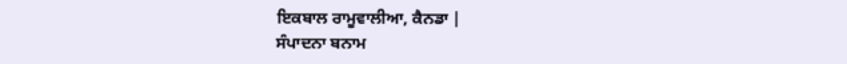ਇਕਬਾਲ ਰਾਮੂਵਾਲੀਆ, ਕੈਨਡਾ |
ਸੰਪਾਦਨਾ ਬਨਾਮ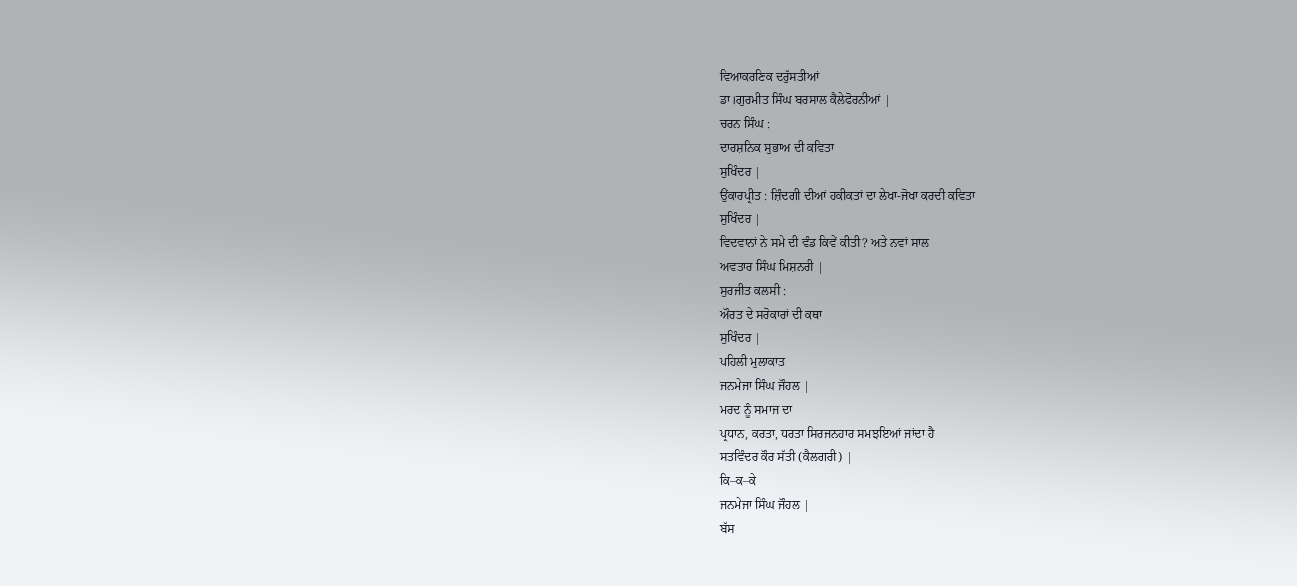ਵਿਆਕਰਣਿਕ ਦਰੁੱਸਤੀਆਂ
ਡਾ।ਗੁਰਮੀਤ ਸਿੰਘ ਬਰਸਾਲ ਕੈਲੇਫੋਰਨੀਆਂ |
ਚਰਨ ਸਿੰਘ :
ਦਾਰਸ਼ਨਿਕ ਸੁਭਾਅ ਦੀ ਕਵਿਤਾ
ਸੁਖਿੰਦਰ |
ਉਂਕਾਰਪ੍ਰੀਤ : ਜ਼ਿੰਦਗੀ ਦੀਆਂ ਹਕੀਕਤਾਂ ਦਾ ਲੇਖਾ-ਜੋਖਾ ਕਰਦੀ ਕਵਿਤਾ
ਸੁਖਿੰਦਰ |
ਵਿਦਵਾਨਾਂ ਨੇ ਸਮੇ ਦੀ ਵੰਡ ਕਿਵੇਂ ਕੀਤੀ? ਅਤੇ ਨਵਾਂ ਸਾਲ
ਅਵਤਾਰ ਸਿੰਘ ਮਿਸ਼ਨਰੀ |
ਸੁਰਜੀਤ ਕਲਸੀ :
ਔਰਤ ਦੇ ਸਰੋਕਾਰਾਂ ਦੀ ਕਥਾ
ਸੁਖਿੰਦਰ |
ਪਹਿਲੀ ਮੁਲਾਕਾਤ
ਜਨਮੇਜਾ ਸਿੰਘ ਜੌਹਲ |
ਮਰਦ ਨੂੰ ਸਮਾਜ ਦਾ
ਪ੍ਰਧਾਨ, ਕਰਤਾ, ਧਰਤਾ ਸਿਰਜਨਹਾਰ ਸਮਝਇਆਂ ਜਾਂਦਾ ਹੈ
ਸਤਵਿੰਦਰ ਕੌਰ ਸੱਤੀ (ਕੈਲਗਰੀ) |
ਕਿ–ਕ–ਕੇ
ਜਨਮੇਜਾ ਸਿੰਘ ਜੌਹਲ |
ਬੱਸ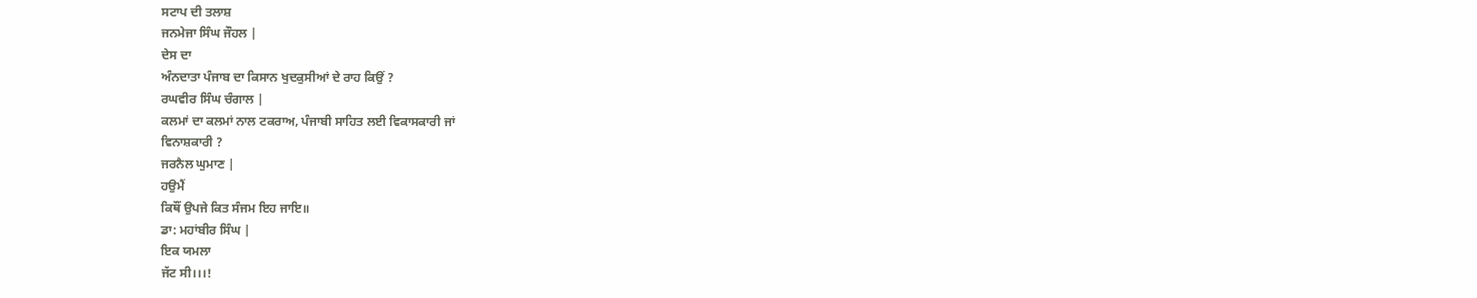ਸਟਾਪ ਦੀ ਤਲਾਸ਼
ਜਨਮੇਜਾ ਸਿੰਘ ਜੌਹਲ |
ਦੇਸ ਦਾ
ਅੰਨਦਾਤਾ ਪੰਜਾਬ ਦਾ ਕਿਸਾਨ ਖੁਦਕੁਸੀਆਂ ਦੇ ਰਾਹ ਕਿਉਂ ?
ਰਘਵੀਰ ਸਿੰਘ ਚੰਗਾਲ |
ਕਲਮਾਂ ਦਾ ਕਲਮਾਂ ਨਾਲ ਟਕਰਾਅ, ਪੰਜਾਬੀ ਸਾਹਿਤ ਲਈ ਵਿਕਾਸਕਾਰੀ ਜਾਂ
ਵਿਨਾਸ਼ਕਾਰੀ ?
ਜਰਨੈਲ ਘੁਮਾਣ |
ਹਉਮੈਂ
ਕਿਥੌਂ ਉਪਜੇ ਕਿਤ ਸੰਜਮ ਇਹ ਜਾਇ॥
ਡਾ: ਮਹਾਂਬੀਰ ਸਿੰਘ |
ਇਕ ਯਮਲਾ
ਜੱਟ ਸੀ।।।!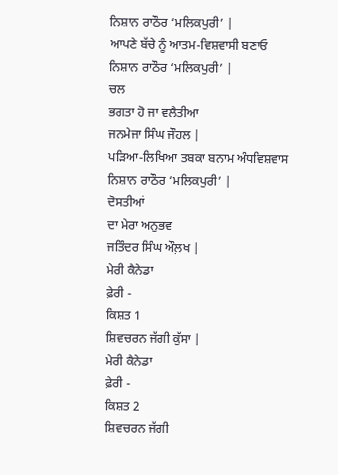ਨਿਸ਼ਾਨ ਰਾਠੌਰ ‘ਮਲਿਕਪੁਰੀ’ |
ਆਪਣੇ ਬੱਚੇ ਨੂੰ ਆਤਮ-ਵਿਸ਼ਵਾਸੀ ਬਣਾਓ
ਨਿਸ਼ਾਨ ਰਾਠੌਰ ‘ਮਲਿਕਪੁਰੀ’ |
ਚਲ
ਭਗਤਾ ਹੋ ਜਾ ਵਲੈਤੀਆ
ਜਨਮੇਜਾ ਸਿੰਘ ਜੌਹਲ |
ਪੜਿਆ-ਲਿਖਿਆ ਤਬਕਾ ਬਨਾਮ ਅੰਧਵਿਸ਼ਵਾਸ
ਨਿਸ਼ਾਨ ਰਾਠੌਰ ‘ਮਲਿਕਪੁਰੀ’ |
ਦੋਸਤੀਆਂ
ਦਾ ਮੇਰਾ ਅਨੁਭਵ
ਜਤਿੰਦਰ ਸਿੰਘ ਔਲ਼ਖ |
ਮੇਰੀ ਕੈਨੇਡਾ
ਫ਼ੇਰੀ -
ਕਿਸ਼ਤ 1
ਸ਼ਿਵਚਰਨ ਜੱਗੀ ਕੁੱਸਾ |
ਮੇਰੀ ਕੈਨੇਡਾ
ਫ਼ੇਰੀ -
ਕਿਸ਼ਤ 2
ਸ਼ਿਵਚਰਨ ਜੱਗੀ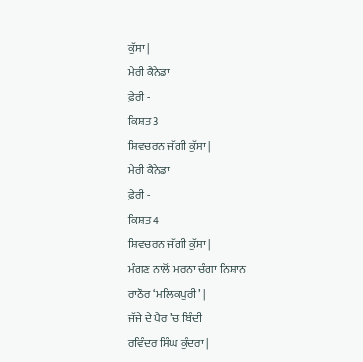ਕੁੱਸਾ |
ਮੇਰੀ ਕੈਨੇਡਾ
ਫ਼ੇਰੀ -
ਕਿਸ਼ਤ 3
ਸ਼ਿਵਚਰਨ ਜੱਗੀ ਕੁੱਸਾ |
ਮੇਰੀ ਕੈਨੇਡਾ
ਫ਼ੇਰੀ -
ਕਿਸ਼ਤ 4
ਸ਼ਿਵਚਰਨ ਜੱਗੀ ਕੁੱਸਾ |
ਮੰਗਣ ਨਾਲੋਂ ਮਰਨਾ ਚੰਗਾ ਨਿਸ਼ਾਨ
ਰਾਠੌਰ ‘ਮਲਿਕਪੁਰੀ’ |
ਜੱਜੇ ਦੇ ਪੈਰ ’ਚ ਬਿੰਦੀ
ਰਵਿੰਦਰ ਸਿੰਘ ਕੁੰਦਰਾ |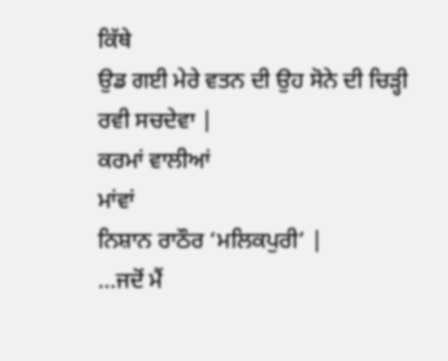ਕਿੱਥੇ
ਉਡ ਗਈ ਮੇਰੇ ਵਤਨ ਦੀ ਉਹ ਸੋਨੇ ਦੀ ਚਿੜ੍ਹੀ
ਰਵੀ ਸਚਦੇਵਾ |
ਕਰਮਾਂ ਵਾਲੀਆਂ
ਮਾਂਵਾਂ
ਨਿਸ਼ਾਨ ਰਾਠੌਰ ‘ਮਲਿਕਪੁਰੀ’ |
…ਜਦੋਂ ਮੈਂ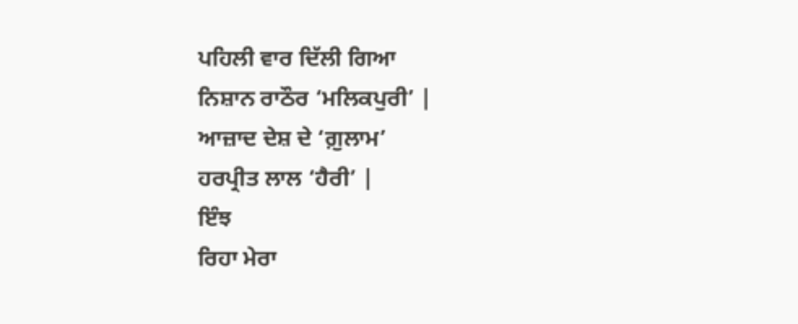ਪਹਿਲੀ ਵਾਰ ਦਿੱਲੀ ਗਿਆ
ਨਿਸ਼ਾਨ ਰਾਠੌਰ ‘ਮਲਿਕਪੁਰੀ’ |
ਆਜ਼ਾਦ ਦੇਸ਼ ਦੇ ‘ਗ਼ੁਲਾਮ’
ਹਰਪ੍ਰੀਤ ਲਾਲ ‘ਹੈਰੀ’ |
ਇੰਝ
ਰਿਹਾ ਮੇਰਾ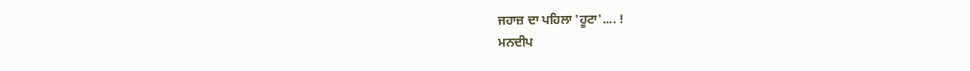ਜਹਾਜ਼ ਦਾ ਪਹਿਲਾ 'ਹੂਟਾ'.... !
ਮਨਦੀਪ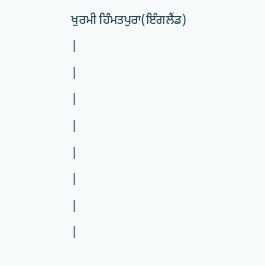ਖੁਰਮੀ ਹਿੰਮਤਪੁਰਾ(ਇੰਗਲੈਂਡ)
|
|
|
|
|
|
|
|